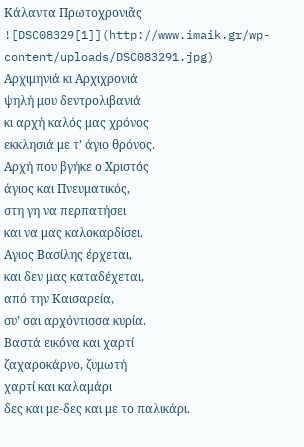Κάλαντα Πρωτοχρονιᾶς
![DSC08329[1]](http://www.imaik.gr/wp-content/uploads/DSC083291.jpg)
Αρχιμηνιά κι Αρχιχρονιά
ψηλή μου δεντρολιβανιά
κι αρχή καλός μας χρόνος
εκκλησιά με τ’ άγιο θρόνος.
Αρχή που βγήκε ο Χριστός
άγιος και Πνευματικός,
στη γη να περπατήσει
και να μας καλοκαρδίσει.
Αγιος Βασίλης έρχεται,
και δεν μας καταδέχεται,
από την Καισαρεία,
συ’ σαι αρχόντισσα κυρία.
Βαστά εικόνα και χαρτί
ζαχαροκάρνο, ζυμωτή
χαρτί και καλαμάρι
δες και με-δες και με το παλικάρι.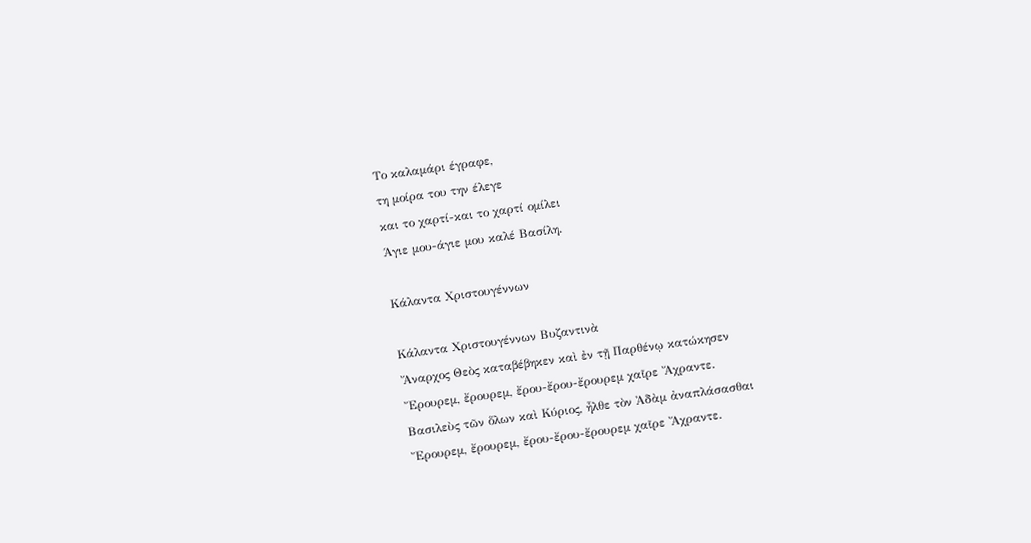Το καλαμάρι έγραφε,
τη μοίρα του την έλεγε
και το χαρτί-και το χαρτί ομίλει
Άγιε μου-άγιε μου καλέ Βασίλη.

Κάλαντα Χριστουγέννων

Κάλαντα Χριστουγέννων Βυζαντινὰ
Ἄναρχος Θεὸς καταβέβηκεν καὶ ἐν τῇ Παρθένῳ κατώκησεν
Ἔρουρεμ, ἔρουρεμ, ἔρου-ἔρου-ἔρουρεμ χαῖρε Ἄχραντε.
Βασιλεὺς τῶν ὅλων καὶ Κύριος, ἦλθε τὸν Ἀδὰμ ἀναπλάσασθαι
Ἔρουρεμ, ἔρουρεμ, ἔρου-ἔρου-ἔρουρεμ χαῖρε Ἄχραντε.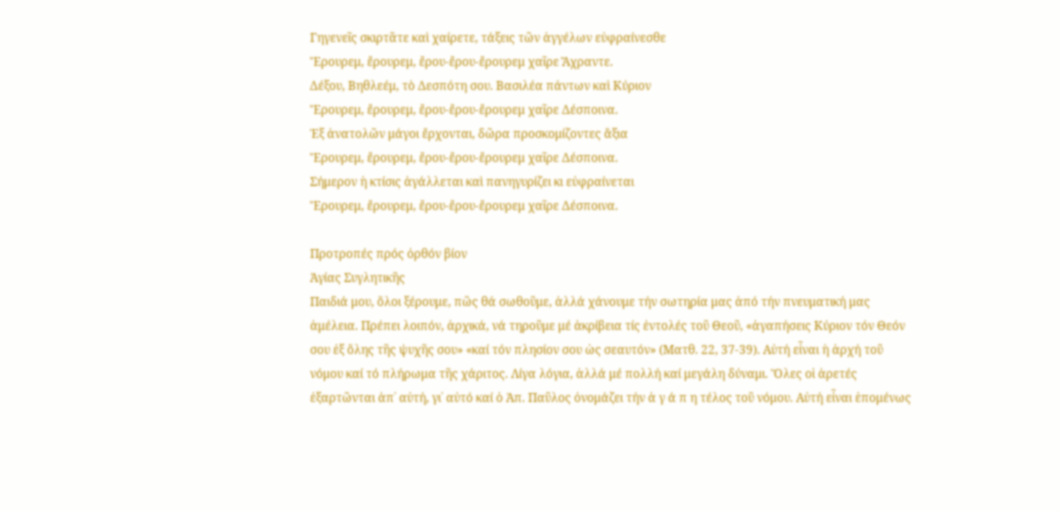Γηγενεῖς σκιρτᾶτε καὶ χαίρετε, τάξεις τῶν ἀγγέλων εὐφραίνεσθε
Ἔρουρεμ, ἔρουρεμ, ἔρου-ἔρου-ἔρουρεμ χαῖρε Ἄχραντε.
Δέξου, Βηθλεέμ, τὸ Δεσπότη σου. Βασιλέα πάντων καὶ Κύριον
Ἔρουρεμ, ἔρουρεμ, ἔρου-ἔρου-ἔρουρεμ χαῖρε Δέσποινα.
Ἐξ ἀνατολῶν μάγοι ἔρχονται, δῶρα προσκομίζοντες ἄξια
Ἔρουρεμ, ἔρουρεμ, ἔρου-ἔρου-ἔρουρεμ χαῖρε Δέσποινα.
Σήμερον ἡ κτίσις ἀγάλλεται καὶ πανηγυρίζει κι εὐφραίνεται
Ἔρουρεμ, ἔρουρεμ, ἔρου-ἔρου-ἔρουρεμ χαῖρε Δέσποινα.

Προτροπές πρός ὀρθόν βίον
Ἁγίας Συγλητικῆς
Παιδιά μου, ὅλοι ξέρουμε, πῶς θά σωθοῦμε, ἀλλά χάνουμε τήν σωτηρία μας ἀπό τήν πνευματική μας ἀμέλεια. Πρέπει λοιπόν, ἀρχικά, νά τηροῦμε μέ ἀκρίβεια τίς ἐντολές τοῦ Θεοῦ, «ἀγαπήσεις Κύριον τόν Θεόν σου ἐξ ὅλης τῆς ψυχῆς σου» «καί τόν πλησίον σου ὡς σεαυτόν» (Ματθ. 22, 37-39). Αὐτή εἶναι ἡ ἀρχή τοῦ νόμου καί τό πλήρωμα τῆς χάριτος. Λίγα λόγια, ἀλλά μέ πολλή καί μεγάλη δύναμι. Ὅλες οἱ ἀρετές ἐξαρτῶνται ἀπ᾽ αὐτή, γι᾽ αὐτό καί ὁ Ἀπ. Παῦλος ὀνομάζει τήν ἀ γ ά π η τέλος τοῦ νόμου. Αὐτή εἶναι ἑπομένως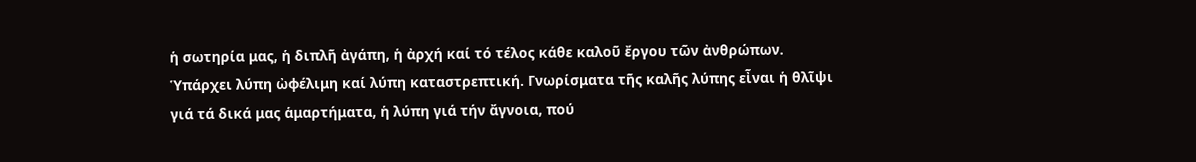ἡ σωτηρία μας, ἡ διπλῆ ἀγάπη, ἡ ἀρχή καί τό τέλος κάθε καλοῦ ἔργου τῶν ἀνθρώπων.
Ὑπάρχει λύπη ὠφέλιμη καί λύπη καταστρεπτική. Γνωρίσματα τῆς καλῆς λύπης εἶναι ἡ θλῖψι γιά τά δικά μας ἁμαρτήματα, ἡ λύπη γιά τήν ἄγνοια, πού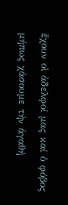ἔχουν οἱ ἀδελφοί μας καί ὁ φόβος μήπως χάσουμε τήν ἀγαθή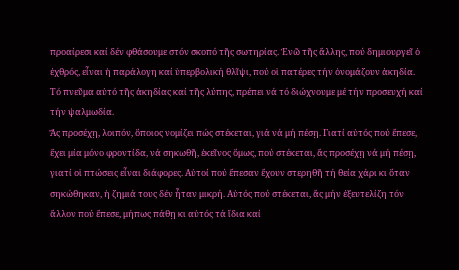προαίρεσι καί δέν φθάσουμε στόν σκοπό τῆς σωτηρίας. Ἐνῶ τῆς ἄλλης, πού δημιουργεῖ ὁ ἐχθρός, εἶναι ἡ παράλογη καί ὑπερβολική θλῖψι, πού οἱ πατέρες τήν ὀνομάζουν ἀκηδία. Τό πνεῦμα αὐτό τῆς ἀκηδίας καί τῆς λύπης, πρέπει νά τό διώχνουμε μέ τήν προσευχή καί τήν ψαλμωδία.
Ἄς προσέχῃ, λοιπόν, ὅποιος νομίζει πώς στέκεται, γιά νά μή πέσῃ. Γιατί αὐτός πού ἔπεσε, ἔχει μία μόνο φροντίδα, νά σηκωθῆ, ἐκεῖνος ὅμως, πού στέκεται, ἄς προσέχῃ νά μή πέσῃ, γιατί οἱ πτώσεις εἶναι διάφορες. Αὐτοί πού ἔπεσαν ἔχουν στερηθῆ τή θεία χάρι κι ὅταν σηκώθηκαν, ἡ ζημιά τους δέν ἦταν μικρή. Αὐτός πού στέκεται, ἄς μήν ἐξευτελίζη τόν ἄλλον πού ἔπεσε, μήπως πάθῃ κι αὐτός τά ἴδια καί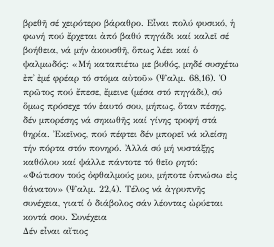βρεθῆ σέ χειρότερο βάραθρο. Εἶναι πολύ φυσικό, ἡ φωνή πού ἔρχεται ἀπό βαθύ πηγάδι καί καλεῖ σέ βοήθεια, νά μήν ἀκουσθῆ, ὅπως λέει καί ὁ ψαλμωδός: «Μή καταπιέτω με βυθός, μηδέ συσχέτω ἐπ᾽ ἐμέ φρέαρ τό στόμα αὐτοῦ» (Ψαλμ. 68,16). Ὁ πρῶτος πού ἔπεσε, ἔμεινε (μέσα στό πηγάδι), σύ ὅμως πρόσεχε τόν ἑαυτό σου, μήπως, ὅταν πέσῃς, δέν μπορέσης νά σηκωθῆς καί γίνης τροφή στά θηρία. Ἐκεῖνος, πού πέφτει δέν μπορεῖ νά κλείσῃ τήν πόρτα στόν πονηρό. Ἀλλά σύ μή νυστάξῃς καθόλου καί ψάλλε πάντοτε τό θεῖο ρητό: «Φώτισον τούς ὀφθαλμούς μου, μήποτε ὑπνώσω εἰς θάνατον» (Ψαλμ. 22,4). Τέλος νά ἀγρυπνῆς συνέχεια, γιατί ὁ διάβολος σάν λέοντας ὠρύεται κοντά σου. Συνέχεια
Δέν εἶναι αἴτιος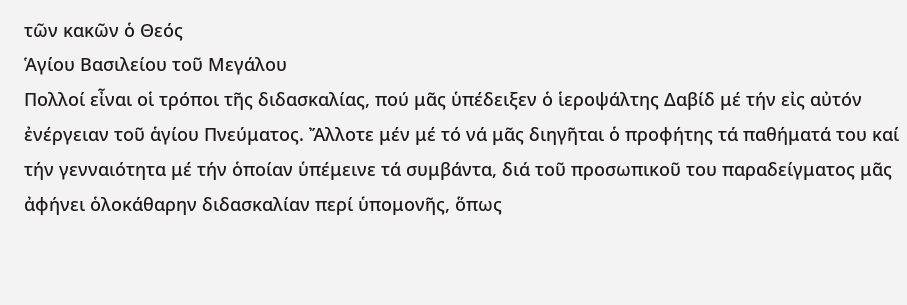τῶν κακῶν ὁ Θεός
Ἁγίου Βασιλείου τοῦ Μεγάλου
Πολλοί εἶναι οἱ τρόποι τῆς διδασκαλίας, πού μᾶς ὑπέδειξεν ὁ ἱεροψάλτης Δαβίδ μέ τήν εἰς αὐτόν ἐνέργειαν τοῦ ἁγίου Πνεύματος. Ἄλλοτε μέν μέ τό νά μᾶς διηγῆται ὁ προφήτης τά παθήματά του καί τήν γενναιότητα μέ τήν ὁποίαν ὑπέμεινε τά συμβάντα, διά τοῦ προσωπικοῦ του παραδείγματος μᾶς ἀφήνει ὁλοκάθαρην διδασκαλίαν περί ὑπομονῆς, ὅπως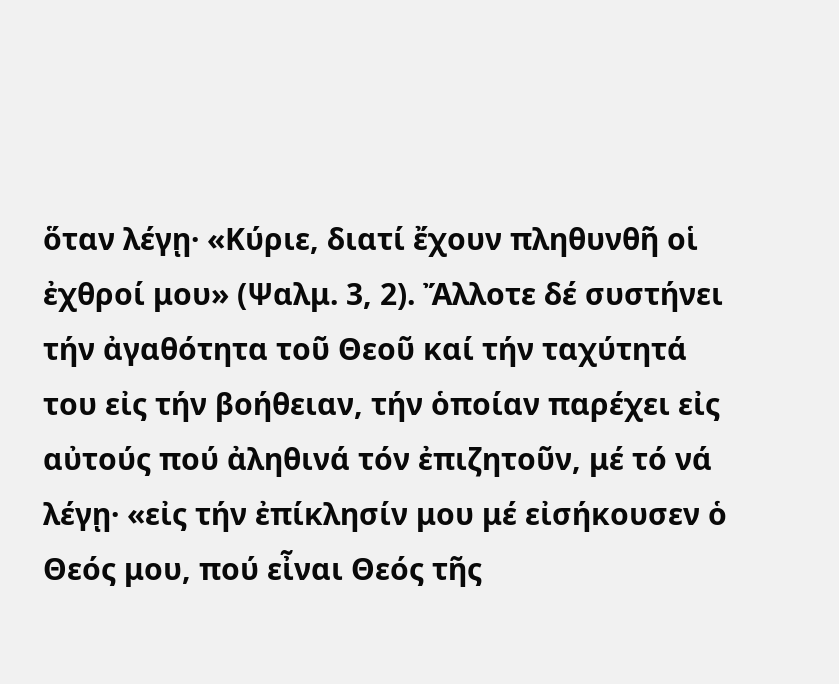ὅταν λέγῃ· «Κύριε, διατί ἔχουν πληθυνθῆ οἱ ἐχθροί μου» (Ψαλμ. 3, 2). Ἄλλοτε δέ συστήνει τήν ἀγαθότητα τοῦ Θεοῦ καί τήν ταχύτητά του εἰς τήν βοήθειαν, τήν ὁποίαν παρέχει εἰς αὐτούς πού ἀληθινά τόν ἐπιζητοῦν, μέ τό νά λέγῃ· «εἰς τήν ἐπίκλησίν μου μέ εἰσήκουσεν ὁ Θεός μου, πού εἶναι Θεός τῆς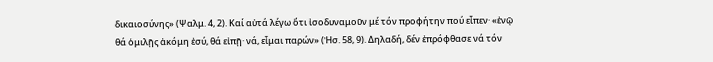δικαιοσύνης» (Ψαλμ. 4, 2). Καί αὐτά λέγω ὅτι ἰσοδυναμοῦν μέ τόν προφήτην πού εἶπεν· «ἐνῷ θά ὁμιλῇς ἀκόμη ἐσύ, θά εἰπῇ· νά, εἶμαι παρών» (Ἠσ. 58, 9). Δηλαδή, δέν ἐπρόφθασε νά τόν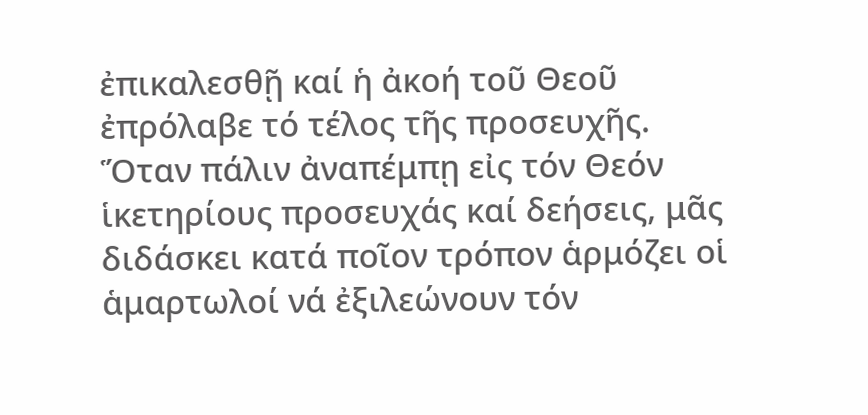ἐπικαλεσθῇ καί ἡ ἀκοή τοῦ Θεοῦ ἐπρόλαβε τό τέλος τῆς προσευχῆς. Ὅταν πάλιν ἀναπέμπῃ εἰς τόν Θεόν ἱκετηρίους προσευχάς καί δεήσεις, μᾶς διδάσκει κατά ποῖον τρόπον ἁρμόζει οἱ ἁμαρτωλοί νά ἐξιλεώνουν τόν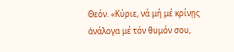Θεόν. «Κύριε, νά μή μέ κρίνῃς ἀνάλογα μέ τόν θυμόν σου,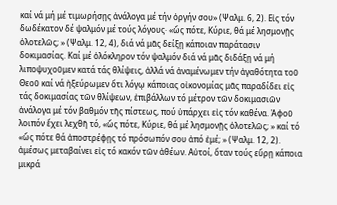καί νά μή μέ τιμωρήσῃς ἀνάλογα μέ τήν ὀργήν σου» (Ψαλμ. 6, 2). Εἰς τόν δωδέκατον δέ ψαλμόν μέ τούς λόγους· «ὥς πότε, Κύριε, θά μέ λησμονῇς ὁλοτελῶς; » (Ψαλμ. 12, 4), διά νά μᾶς δείξῃ κάποιαν παράτασιν δοκιμασίας. Καί μέ ὁλόκληρον τόν ψαλμόν διά νά μᾶς διδάξῃ νά μή λιποψυχοῦμεν κατά τάς θλίψεις, ἀλλά νά ἀναμένωμεν τήν ἀγαθότητα τοῦ Θεοῦ καί νά ἠξεύρωμεν ὅτι λόγῳ κάποιας οἰκονομίας μᾶς παραδίδει εἰς τάς δοκιμασίας τῶν θλίψεων, ἐπιβάλλων τό μέτρον τῶν δοκιμασιῶν ἀνάλογα μέ τόν βαθμόν τῆς πίστεως, πού ὑπάρχει εἰς τόν καθένα. Ἀφοῦ λοιπόν ἔχει λεχθῆ τό, «ὥς πότε, Κύριε, θά μέ λησμονῇς ὁλοτελῶς; » καί τό «ὥς πότε θά ἀποστρέφῃς τό πρόσωπόν σου ἀπό ἐμέ; » (Ψαλμ. 12, 2). ἀμέσως μεταβαίνει εἰς τό κακόν τῶν ἀθέων. Αὐτοί, ὅταν τούς εὕρῃ κάποια μικρά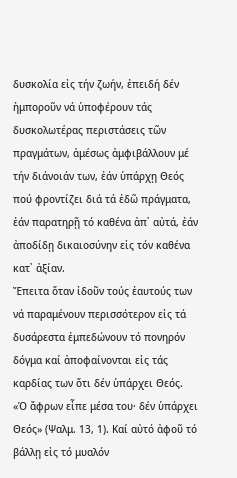δυσκολία εἰς τήν ζωήν, ἐπειδή δέν ἠμποροῦν νά ὑποφέρουν τάς δυσκολωτέρας περιστάσεις τῶν πραγμάτων, ἀμέσως ἀμφιβάλλουν μέ τήν διάνοιάν των, ἐάν ὑπάρχῃ Θεός πού φροντίζει διά τά ἐδῶ πράγματα, ἐάν παρατηρῇ τό καθένα ἀπ᾿ αὐτά, ἐάν ἀποδίδῃ δικαιοσύνην εἰς τόν καθένα κατ᾿ ἀξίαν.
Ἔπειτα ὅταν ἰδοῦν τούς ἑαυτούς των νά παραμένουν περισσότερον εἰς τά δυσάρεστα ἐμπεδώνουν τό πονηρόν δόγμα καί ἀποφαίνονται εἰς τάς καρδίας των ὅτι δέν ὑπάρχει Θεός. «Ὁ ἄφρων εἶπε μέσα του· δέν ὑπάρχει Θεός» (Ψαλμ. 13, 1). Καί αὐτό ἀφοῦ τό βάλλῃ εἰς τό μυαλόν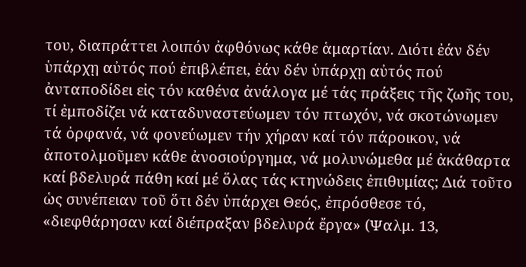του, διαπράττει λοιπόν ἀφθόνως κάθε ἁμαρτίαν. Διότι ἐάν δέν ὑπάρχῃ αὐτός πού ἐπιβλέπει, ἐάν δέν ὑπάρχῃ αὐτός πού ἀνταποδίδει εἰς τόν καθένα ἀνάλογα μέ τάς πράξεις τῆς ζωῆς του, τί ἐμποδίζει νά καταδυναστεύωμεν τόν πτωχόν, νά σκοτώνωμεν τά ὀρφανά, νά φονεύωμεν τήν χήραν καί τόν πάροικον, νά ἀποτολμοῦμεν κάθε ἀνοσιούργημα, νά μολυνώμεθα μέ ἀκάθαρτα καί βδελυρά πάθη καί μέ ὅλας τάς κτηνώδεις ἐπιθυμίας; Διά τοῦτο ὡς συνέπειαν τοῦ ὅτι δέν ὑπάρχει Θεός, ἐπρόσθεσε τό, «διεφθάρησαν καί διέπραξαν βδελυρά ἔργα» (Ψαλμ. 13,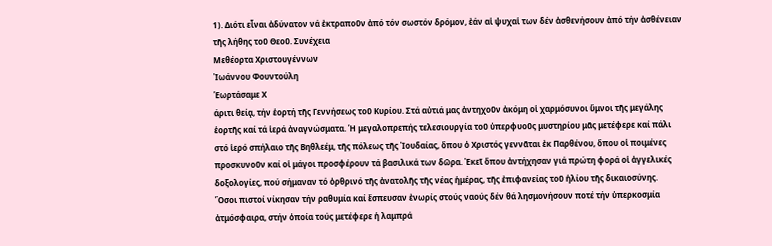1). Διότι εἶναι ἀδύνατον νά ἐκτραποῦν ἀπό τόν σωστόν δρόμον, ἐάν αἱ ψυχαἱ των δέν ἀσθενήσουν ἀπό τήν ἀσθένειαν τῆς λήθης τοῦ Θεοῦ. Συνέχεια
Μεθέορτα Χριστουγέννων
Ἰωάννου Φουντούλη
Ἑωρτάσαμε Χ
άριτι θείᾳ, τήν ἑορτή τῆς Γεννήσεως τοῦ Κυρίου. Στά αὐτιά μας ἀντηχοῦν ἀκόμη οἱ χαρμόσυνοι ὕμνοι τῆς μεγάλης ἑορτῆς καί τά ἱερά ἀναγνώσματα. Ἡ μεγαλοπρεπής τελεσιουργία τοῦ ὑπερφυοῦς μυστηρίου μᾶς μετέφερε καί πάλι στό ἱερό σπήλαιο τῆς Βηθλεέμ, τῆς πόλεως τῆς Ἰουδαίας, ὅπου ὁ Χριστός γεννᾶται ἐκ Παρθένου, ὅπου οἱ ποιμένες προσκυνοῦν καί οἱ μάγοι προσφέρουν τά βασιλικά των δῶρα. Ἐκεῖ ὅπου ἀντήχησαν γιά πρώτη φορά οἱ ἀγγελικές δοξολογίες, πού σήμαναν τό ὀρθρινό τῆς ἀνατολῆς τῆς νέας ἡμέρας, τῆς ἐπιφανείας τοῦ ἡλίου τῆς δικαιοσύνης.
Ὅσοι πιστοί νίκησαν τήν ραθυμία καί ἔσπευσαν ἐνωρίς στούς ναούς δέν θά λησμονήσουν ποτέ τήν ὑπερκοσμία ἀτμόσφαιρα, στήν ὁποία τούς μετέφερε ἡ λαμπρά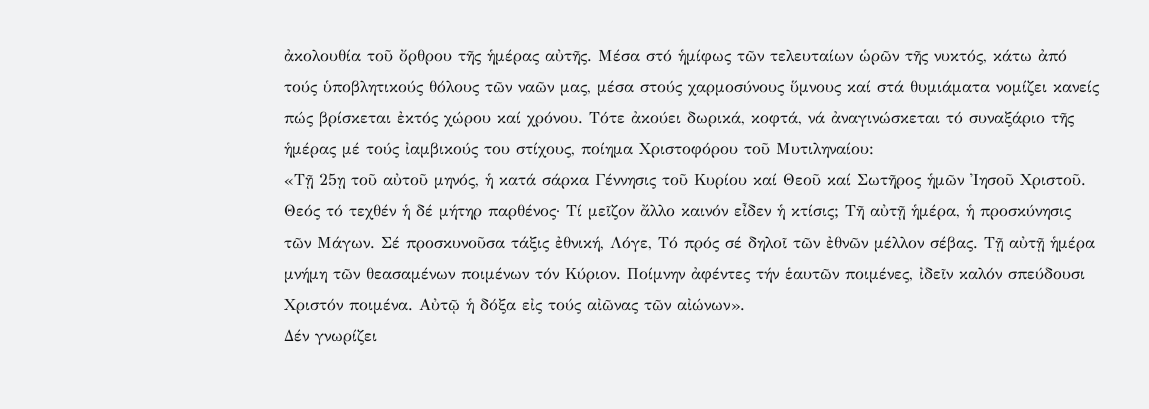ἀκολουθία τοῦ ὄρθρου τῆς ἡμέρας αὐτῆς. Μέσα στό ἡμίφως τῶν τελευταίων ὡρῶν τῆς νυκτός, κάτω ἀπό τούς ὑποβλητικούς θόλους τῶν ναῶν μας, μέσα στούς χαρμοσύνους ὕμνους καί στά θυμιάματα νομίζει κανείς πώς βρίσκεται ἐκτός χώρου καί χρόνου. Τότε ἀκούει δωρικά, κοφτά, νά ἀναγινώσκεται τό συναξάριο τῆς ἡμέρας μέ τούς ἰαμβικούς του στίχους, ποίημα Χριστοφόρου τοῦ Μυτιληναίου:
«Τῇ 25ῃ τοῦ αὐτοῦ μηνός, ἡ κατά σάρκα Γέννησις τοῦ Κυρίου καί Θεοῦ καί Σωτῆρος ἡμῶν Ἰησοῦ Χριστοῦ. Θεός τό τεχθέν ἡ δέ μήτηρ παρθένος· Τί μεῖζον ἄλλο καινόν εἶδεν ἡ κτίσις; Τῆ αὐτῇ ἡμέρα, ἡ προσκύνησις τῶν Μάγων. Σέ προσκυνοῦσα τάξις ἐθνική, Λόγε, Τό πρός σέ δηλοῖ τῶν ἐθνῶν μέλλον σέβας. Τῇ αὐτῇ ἡμέρα μνήμη τῶν θεασαμένων ποιμένων τόν Κύριον. Ποίμνην ἀφέντες τήν ἑαυτῶν ποιμένες, ἰδεῖν καλόν σπεύδουσι Χριστόν ποιμένα. Αὐτῷ ἡ δόξα εἰς τούς αἰῶνας τῶν αἰώνων».
Δέν γνωρίζει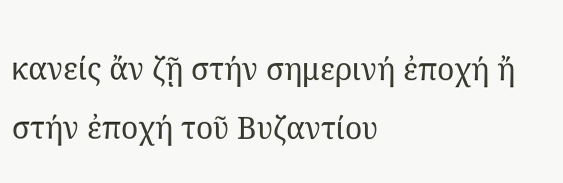κανείς ἄν ζῇ στήν σημερινή ἐποχή ἤ στήν ἐποχή τοῦ Βυζαντίου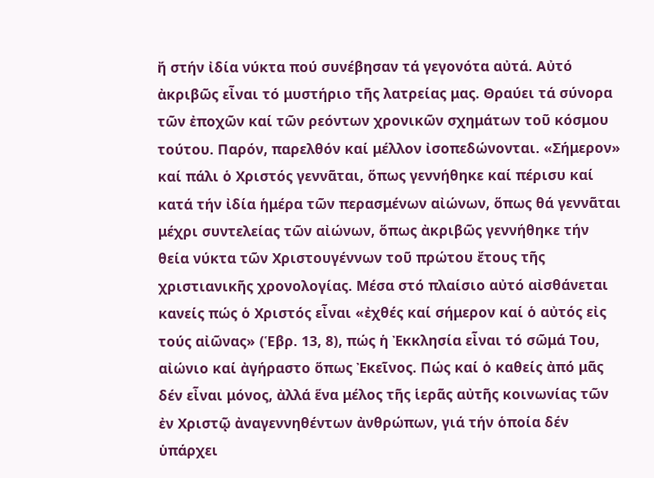ἤ στήν ἰδία νύκτα πού συνέβησαν τά γεγονότα αὐτά. Αὐτό ἀκριβῶς εἶναι τό μυστήριο τῆς λατρείας μας. Θραύει τά σύνορα τῶν ἐποχῶν καί τῶν ρεόντων χρονικῶν σχημάτων τοῦ κόσμου τούτου. Παρόν, παρελθόν καί μέλλον ἰσοπεδώνονται. «Σήμερον» καί πάλι ὁ Χριστός γεννᾶται, ὅπως γεννήθηκε καί πέρισυ καί κατά τήν ἰδία ἡμέρα τῶν περασμένων αἰώνων, ὅπως θά γεννᾶται μέχρι συντελείας τῶν αἰώνων, ὅπως ἀκριβῶς γεννήθηκε τήν θεία νύκτα τῶν Χριστουγέννων τοῦ πρώτου ἔτους τῆς χριστιανικῆς χρονολογίας. Μέσα στό πλαίσιο αὐτό αἰσθάνεται κανείς πώς ὁ Χριστός εἶναι «ἐχθές καί σήμερον καί ὁ αὐτός εἰς τούς αἰῶνας» (Ἑβρ. 13, 8), πώς ἡ Ἐκκλησία εἶναι τό σῶμά Του, αἰώνιο καί ἀγήραστο ὅπως Ἐκεῖνος. Πώς καί ὁ καθείς ἀπό μᾶς δέν εἶναι μόνος, ἀλλά ἕνα μέλος τῆς ἱερᾶς αὐτῆς κοινωνίας τῶν ἐν Χριστῷ ἀναγεννηθέντων ἀνθρώπων, γιά τήν ὁποία δέν ὑπάρχει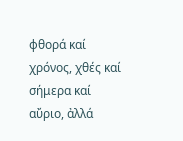φθορά καί χρόνος, χθές καί σήμερα καί αὔριο, ἀλλά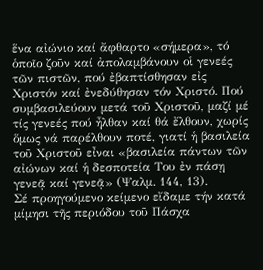ἕνα αἰώνιο καί ἄφθαρτο «σήμερα», τό ὁποῖο ζοῦν καί ἀπολαμβάνουν οἱ γενεές τῶν πιστῶν, πού ἐβαπτίσθησαν εἰς Χριστόν καί ἐνεδύθησαν τόν Χριστό. Πού συμβασιλεύουν μετά τοῦ Χριστοῦ, μαζί μέ τίς γενεές πού ἦλθαν καί θά ἔλθουν, χωρίς ὅμως νά παρέλθουν ποτέ, γιατί ἡ βασιλεία τοῦ Χριστοῦ εἶναι «βασιλεία πάντων τῶν αἰώνων καί ἡ δεσποτεία Του ἐν πάσῃ γενεᾷ καί γενεᾷ» (Ψαλμ. 144, 13).
Σέ προηγούμενο κείμενο εἴδαμε τήν κατά μίμησι τῆς περιόδου τοῦ Πάσχα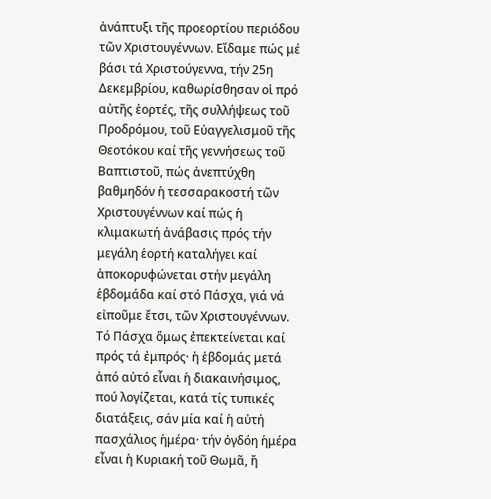ἀνάπτυξι τῆς προεορτίου περιόδου τῶν Χριστουγέννων. Εἴδαμε πώς μέ βάσι τά Χριστούγεννα, τήν 25η Δεκεμβρίου, καθωρίσθησαν οἱ πρό αὐτῆς ἑορτές, τῆς συλλήψεως τοῦ Προδρόμου, τοῦ Εὐαγγελισμοῦ τῆς Θεοτόκου καί τῆς γεννήσεως τοῦ Βαπτιστοῦ, πώς ἀνεπτύχθη βαθμηδόν ἡ τεσσαρακοστή τῶν Χριστουγέννων καί πώς ἡ κλιμακωτή ἀνάβασις πρός τήν μεγάλη ἑορτή καταλήγει καί ἀποκορυφώνεται στήν μεγάλη ἑβδομάδα καί στό Πάσχα, γιά νά εἰποῦμε ἔτσι, τῶν Χριστουγέννων. Τό Πάσχα ὅμως ἐπεκτείνεται καί πρός τά ἐμπρός· ἡ ἑβδομάς μετά ἀπό αὐτό εἶναι ἡ διακαινήσιμος, πού λογίζεται, κατά τίς τυπικές διατάξεις, σάν μία καί ἡ αὐτή πασχάλιος ἡμέρα· τήν ὀγδόη ἡμέρα εἶναι ἡ Κυριακή τοῦ Θωμᾶ, ἤ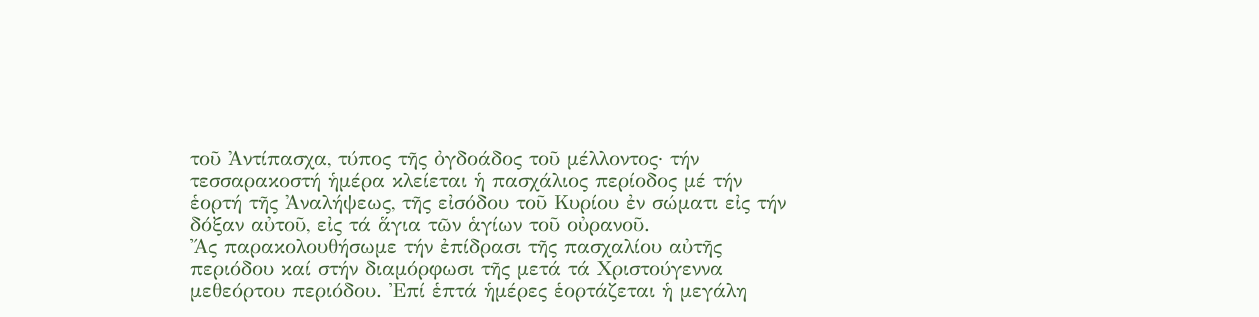τοῦ Ἀντίπασχα, τύπος τῆς ὀγδοάδος τοῦ μέλλοντος· τήν τεσσαρακοστή ἡμέρα κλείεται ἡ πασχάλιος περίοδος μέ τήν ἑορτή τῆς Ἀναλήψεως, τῆς εἰσόδου τοῦ Κυρίου ἐν σώματι εἰς τήν δόξαν αὐτοῦ, εἰς τά ἅγια τῶν ἁγίων τοῦ οὐρανοῦ.
Ἄς παρακολουθήσωμε τήν ἐπίδρασι τῆς πασχαλίου αὐτῆς περιόδου καί στήν διαμόρφωσι τῆς μετά τά Χριστούγεννα μεθεόρτου περιόδου. Ἐπί ἑπτά ἡμέρες ἑορτάζεται ἡ μεγάλη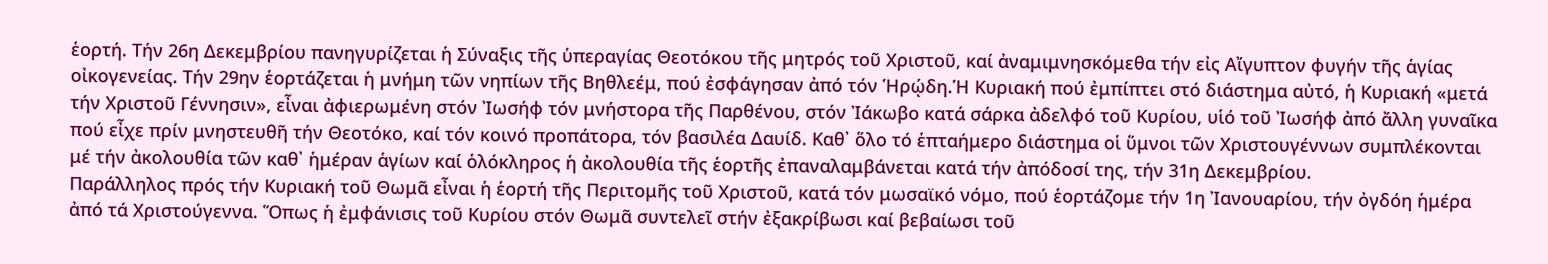ἑορτή. Τήν 26η Δεκεμβρίου πανηγυρίζεται ἡ Σύναξις τῆς ὑπεραγίας Θεοτόκου τῆς μητρός τοῦ Χριστοῦ, καί ἀναμιμνησκόμεθα τήν εἰς Αἴγυπτον φυγήν τῆς ἁγίας οἰκογενείας. Τήν 29ην ἑορτάζεται ἡ μνήμη τῶν νηπίων τῆς Βηθλεέμ, πού ἐσφάγησαν ἀπό τόν Ἡρῴδη.Ἡ Κυριακή πού ἐμπίπτει στό διάστημα αὐτό, ἡ Κυριακή «μετά τήν Χριστοῦ Γέννησιν», εἶναι ἀφιερωμένη στόν Ἰωσήφ τόν μνήστορα τῆς Παρθένου, στόν Ἰάκωβο κατά σάρκα ἀδελφό τοῦ Κυρίου, υἱό τοῦ Ἰωσήφ ἀπό ἄλλη γυναῖκα πού εἶχε πρίν μνηστευθῆ τήν Θεοτόκο, καί τόν κοινό προπάτορα, τόν βασιλέα Δαυίδ. Καθ᾿ ὅλο τό ἑπταήμερο διάστημα οἱ ὕμνοι τῶν Χριστουγέννων συμπλέκονται μέ τήν ἀκολουθία τῶν καθ᾿ ἡμέραν ἁγίων καί ὁλόκληρος ἡ ἀκολουθία τῆς ἑορτῆς ἐπαναλαμβάνεται κατά τήν ἀπόδοσί της, τήν 31η Δεκεμβρίου.
Παράλληλος πρός τήν Κυριακή τοῦ Θωμᾶ εἶναι ἡ ἑορτή τῆς Περιτομῆς τοῦ Χριστοῦ, κατά τόν μωσαϊκό νόμο, πού ἑορτάζομε τήν 1η Ἰανουαρίου, τήν ὀγδόη ἡμέρα ἀπό τά Χριστούγεννα. Ὅπως ἡ ἐμφάνισις τοῦ Κυρίου στόν Θωμᾶ συντελεῖ στήν ἐξακρίβωσι καί βεβαίωσι τοῦ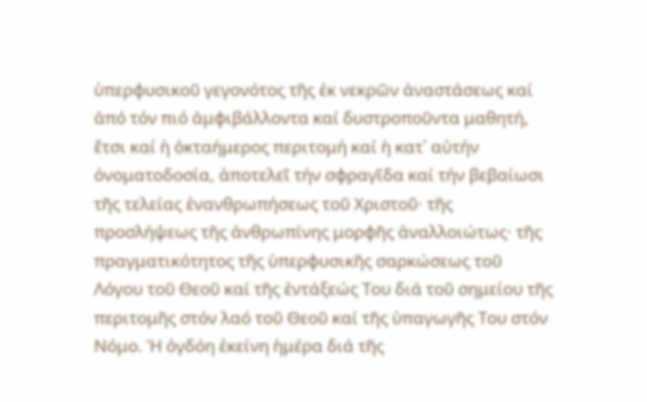ὑπερφυσικοῦ γεγονότος τῆς ἐκ νεκρῶν ἀναστάσεως καί ἀπό τόν πιό ἀμφιβάλλοντα καί δυστροποῦντα μαθητή, ἔτσι καί ἡ ὀκταήμερος περιτομή καί ἡ κατ᾿ αὐτήν ὀνοματοδοσία, ἀποτελεῖ τήν σφραγῖδα καί τήν βεβαίωσι τῆς τελείας ἐνανθρωπήσεως τοῦ Χριστοῦ· τῆς προσλήψεως τῆς ἀνθρωπίνης μορφῆς ἀναλλοιώτως· τῆς πραγματικότητος τῆς ὑπερφυσικῆς σαρκώσεως τοῦ Λόγου τοῦ Θεοῦ καί τῆς ἐντάξεώς Του διά τοῦ σημείου τῆς περιτομῆς στόν λαό τοῦ Θεοῦ καί τῆς ὑπαγωγῆς Του στόν Νόμο. Ἡ ὀγδόη ἐκείνη ἡμέρα διά τῆς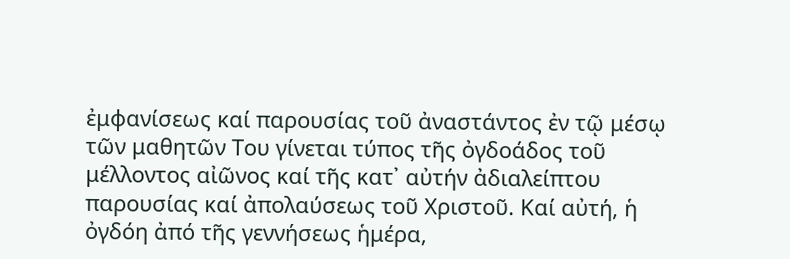ἐμφανίσεως καί παρουσίας τοῦ ἀναστάντος ἐν τῷ μέσῳ τῶν μαθητῶν Του γίνεται τύπος τῆς ὀγδοάδος τοῦ μέλλοντος αἰῶνος καί τῆς κατ᾿ αὐτήν ἀδιαλείπτου παρουσίας καί ἀπολαύσεως τοῦ Χριστοῦ. Καί αὐτή, ἡ ὀγδόη ἀπό τῆς γεννήσεως ἡμέρα,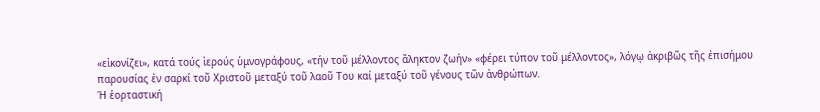«εἰκονίζει», κατά τούς ἱερούς ὑμνογράφους, «τήν τοῦ μέλλοντος ἄληκτον ζωήν» «φέρει τύπον τοῦ μέλλοντος», λόγῳ ἀκριβῶς τῆς ἐπισήμου παρουσίας ἐν σαρκί τοῦ Χριστοῦ μεταξύ τοῦ λαοῦ Του καί μεταξύ τοῦ γένους τῶν ἀνθρώπων.
Ἡ ἑορταστική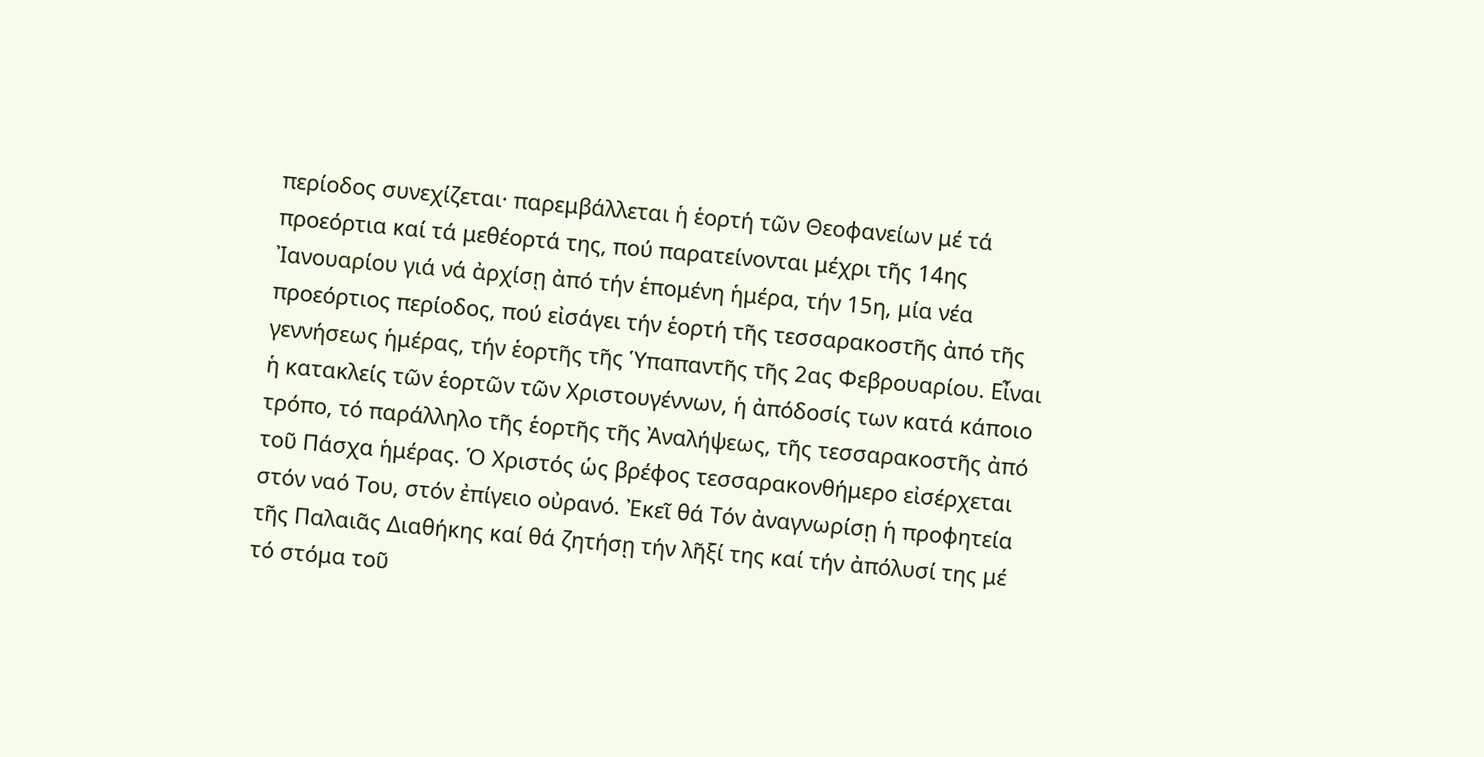περίοδος συνεχίζεται· παρεμβάλλεται ἡ ἑορτή τῶν Θεοφανείων μέ τά προεόρτια καί τά μεθέορτά της, πού παρατείνονται μέχρι τῆς 14ης Ἰανουαρίου γιά νά ἀρχίσῃ ἀπό τήν ἑπομένη ἡμέρα, τήν 15η, μία νέα προεόρτιος περίοδος, πού εἰσάγει τήν ἑορτή τῆς τεσσαρακοστῆς ἀπό τῆς γεννήσεως ἡμέρας, τήν ἑορτῆς τῆς Ὑπαπαντῆς τῆς 2ας Φεβρουαρίου. Εἶναι ἡ κατακλείς τῶν ἑορτῶν τῶν Χριστουγέννων, ἡ ἀπόδοσίς των κατά κάποιο τρόπο, τό παράλληλο τῆς ἑορτῆς τῆς Ἀναλήψεως, τῆς τεσσαρακοστῆς ἀπό τοῦ Πάσχα ἡμέρας. Ὁ Χριστός ὡς βρέφος τεσσαρακονθήμερο εἰσέρχεται στόν ναό Του, στόν ἐπίγειο οὐρανό. Ἐκεῖ θά Τόν ἀναγνωρίσῃ ἡ προφητεία τῆς Παλαιᾶς Διαθήκης καί θά ζητήσῃ τήν λῆξί της καί τήν ἀπόλυσί της μέ τό στόμα τοῦ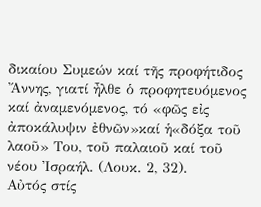δικαίου Συμεών καί τῆς προφήτιδος Ἄννης, γιατί ἦλθε ὁ προφητευόμενος καί ἀναμενόμενος, τό «φῶς εἰς ἀποκάλυψιν ἐθνῶν»καί ἡ«δόξα τοῦ λαοῦ» Του, τοῦ παλαιοῦ καί τοῦ νέου Ἰσραήλ. (Λουκ. 2, 32).
Αὐτός στίς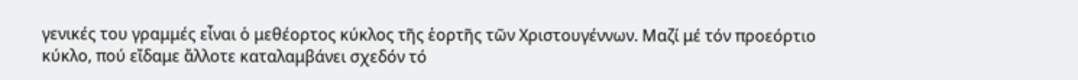γενικές του γραμμές εἶναι ὁ μεθέορτος κύκλος τῆς ἑορτῆς τῶν Χριστουγέννων. Μαζί μέ τόν προεόρτιο κύκλο, πού εἴδαμε ἄλλοτε καταλαμβάνει σχεδόν τό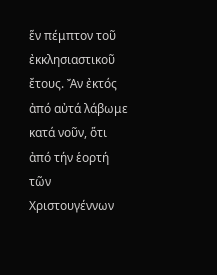ἕν πέμπτον τοῦ ἐκκλησιαστικοῦ ἔτους. Ἄν ἐκτός ἀπό αὐτά λάβωμε κατά νοῦν, ὅτι ἀπό τήν ἑορτή τῶν Χριστουγέννων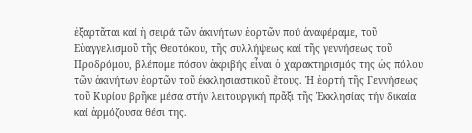ἐξαρτᾶται καί ἡ σειρά τῶν ἀκινήτων ἑορτῶν πού ἀναφέραμε, τοῦ Εὐαγγελισμοῦ τῆς Θεοτόκου, τῆς συλλήψεως καί τῆς γεννήσεως τοῦ Προδρόμου, βλέπομε πόσον ἀκριβής εἶναι ὁ χαρακτηρισμός της ὡς πόλου τῶν ἀκινήτων ἑορτῶν τοῦ ἐκκλησιαστικοῦ ἔτους. Ἡ ἑορτή τῆς Γεννήσεως τοῦ Κυρίου βρῆκε μέσα στήν λειτουργική πρᾶξι τῆς Ἐκκλησίας τήν δικαία καί ἁρμόζουσα θέσι της.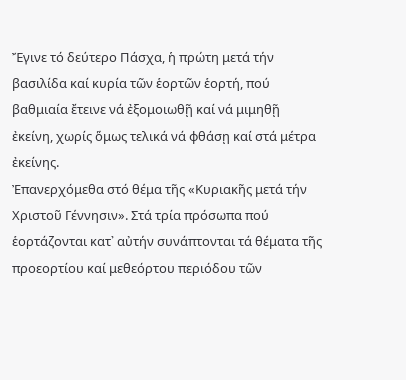Ἔγινε τό δεύτερο Πάσχα, ἡ πρώτη μετά τήν βασιλίδα καί κυρία τῶν ἑορτῶν ἑορτή, πού βαθμιαία ἔτεινε νά ἐξομοιωθῇ καί νά μιμηθῇ ἐκείνη, χωρίς ὅμως τελικά νά φθάσῃ καί στά μέτρα ἐκείνης.
Ἐπανερχόμεθα στό θέμα τῆς «Κυριακῆς μετά τήν Χριστοῦ Γέννησιν». Στά τρία πρόσωπα πού ἑορτάζονται κατ᾿ αὐτήν συνάπτονται τά θέματα τῆς προεορτίου καί μεθεόρτου περιόδου τῶν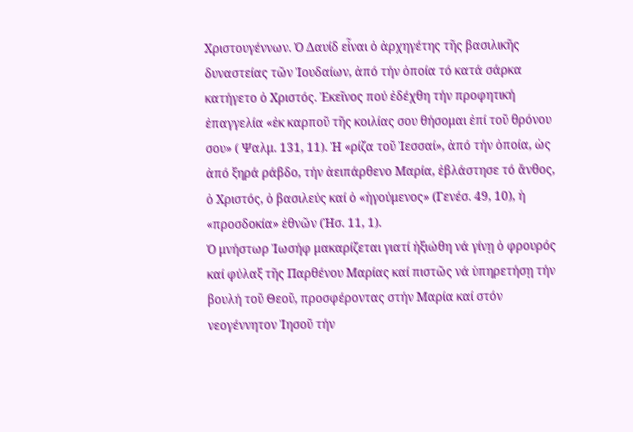Χριστουγέννων. Ὁ Δαυίδ εἶναι ὁ ἀρχηγέτης τῆς βασιλικῆς δυναστείας τῶν Ἰουδαίων, ἀπό τήν ὁποία τό κατά σάρκα κατήγετο ὁ Χριστός. Ἐκεῖνος πού ἐδέχθη τήν προφητική ἐπαγγελία «ἐκ καρποῦ τῆς κοιλίας σου θήσομαι ἐπί τοῦ θρόνου σου» ( Ψαλμ. 131, 11). Ἡ «ρίζα τοῦ Ἰεσσαί», ἀπό τήν ὁποία, ὡς ἀπό ξηρά ράβδο, τήν ἀειπάρθενο Μαρία, ἐβλάστησε τό ἄνθος, ὁ Χριστός, ὁ βασιλεύς καί ὁ «ἡγούμενος» (Γενέσ. 49, 10), ἡ «προσδοκία» ἐθνῶν (Ἠσ. 11, 1).
Ὁ μνήστωρ Ἰωσήφ μακαρίζεται γιατί ἠξιώθη νά γίνῃ ὁ φρουρός καί φύλαξ τῆς Παρθένου Μαρίας καί πιστῶς νά ὑπηρετήσῃ τήν βουλή τοῦ Θεοῦ, προσφέροντας στήν Μαρία καί στόν νεογέννητον Ἰησοῦ τήν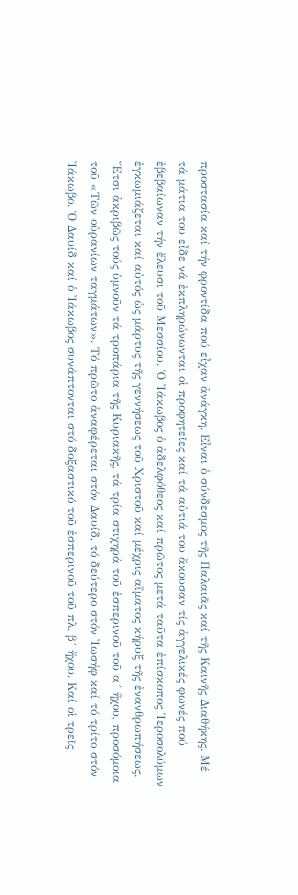προστασία καί τήν φροντίδα πού εἶχαν ἀνάγκη. Εἶναι ὁ σύνδεσμος τῆς Παλαιᾶς καί τῆς Καινῆς Διαθήκης. Μέ τά μάτια του εἶδε νά ἐκπληρώνωνται οἱ προφητεῖες καί τά αὐτιά του ἄκουσαν τίς ἀγγελικές φωνές πού ἐβεβαίωναν τήν ἔλευσι τοῦ Μεσσίου. Ὁ Ἰάκωβος ὁ ἀδελφόθεος καί πρῶτος μετά ταῦτα ἐπίσκοπος Ἱεροσολύμων ἐγκωμιάζεται καί αὐτός ὡς μάρτυς τῆς γεννήσεως τοῦ Χριστοῦ καί μέχρις αἵματος κήρυξ τῆς ἐνανθρωπήσεως. Ἔτσι ἀκριβῶς τούς ὑμνοῦν τά τροπάρια τῆς Κυριακῆς, τά τρία στιχηρά τοῦ ἑσπερινοῦ τοῦ α´ ἤχου, προσόμοια τοῦ «Τῶν οὐρανίων ταγμάτων». Τό πρῶτο ἀναφέρεται στόν Δαυίδ, τό δεύτερο στόν Ἰωσήφ καί τό τρίτο στόν Ἰάκωβο. Ὁ Δαυίδ καί ὁ Ἰάκωβος συνάπτονται στό δοξαστικό τοῦ ἑσπερινοῦ τοῦ πλ. β´ ἤχου. Καί οἱ τρεῖς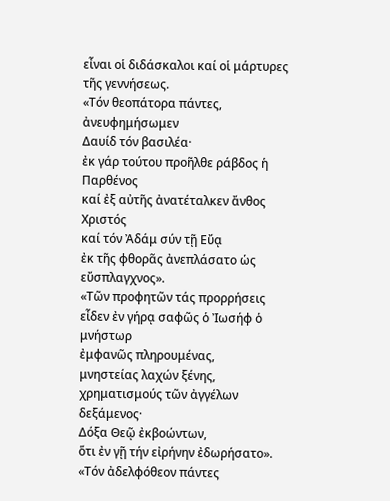εἶναι οἱ διδάσκαλοι καί οἱ μάρτυρες τῆς γεννήσεως.
«Τόν θεοπάτορα πάντες, ἀνευφημήσωμεν
Δαυίδ τόν βασιλέα·
ἐκ γάρ τούτου προῆλθε ράβδος ἡ Παρθένος
καί ἐξ αὐτῆς ἀνατέταλκεν ἄνθος Χριστός
καί τόν Ἀδάμ σύν τῇ Εὔᾳ
ἐκ τῆς φθορᾶς ἀνεπλάσατο ὡς εὔσπλαγχνος».
«Τῶν προφητῶν τάς προρρήσεις
εἶδεν ἐν γήρᾳ σαφῶς ὁ Ἰωσήφ ὁ μνήστωρ
ἐμφανῶς πληρουμένας,
μνηστείας λαχών ξένης,
χρηματισμούς τῶν ἀγγέλων δεξάμενος·
Δόξα Θεῷ ἐκβοώντων,
ὅτι ἐν γῇ τήν εἰρήνην ἐδωρήσατο».
«Τόν ἀδελφόθεον πάντες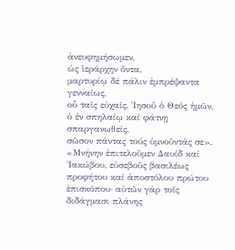ἀνευφημήσωμεν,
ὡς ἱεράρχην ὄντα,
μαρτυρίῳ δέ πάλιν ἐμπρέψαντα γενναίως,
οὗ ταῖς εὐχαῖς, Ἰησοῦ ὁ Θεός ἡμῶν,
ὁ ἐν σπηλαίῳ καί φάτνῃ σπαργανωθείς,
σῶσον πάντας τούς ὑμνοῦντάς σε».
«Μνήνην ἐπιτελοῦμεν Δαυίδ καί Ἰακώβου, εὐσεβοῦς βασιλέως προφήτου καί ἀποστόλου πρώτου ἐπισκόπου· αὐτῶν γάρ τοῖς διδάγμασι πλάνης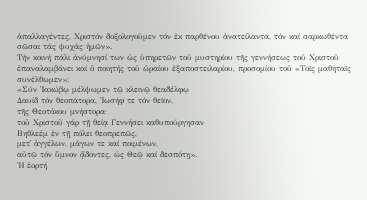ἀπαλλαγέντες, Χριστόν δοξολογοῦμεν τόν ἐκ παρθένου ἀνατείλαντα, τόν καί σαρκωθέντα σῶσαι τάς ψυχάς ἡμῶν».
Tήν κοινή πάλι ἀνύμνησί των ὡς ὑπηρετῶν τοῦ μυστηρίου τῆς γεννήσεως τοῦ Χριστοῦ ἐπαναλαμβάνει καί ὁ ποιητής τοῦ ὡραίου ἐξαποστειλαρίου, προσομίου τοῦ «Τοῖς μαθηταῖς συνέλθωμεν»:
«Σύν Ἰακώβῳ μέλψωμεν τῷ κλεινῷ θεαδέλφῳ
Δαυίδ τόν θεοπάτορα, Ἰωσήφ τε τόν θεῖον,
τῆς Θεοτόκου μνήστορα·
τοῦ Χριστοῦ γάρ τῇ θείᾳ Γεννήσει καθυπούργησαν
Βηθλεέμ ἐν τῇ πόλει θεοπρεπῶς,
μετ᾿ ἀγγέλων, μάγων τε καί ποιμένων,
αὐτῷ τόν ὕμνον ᾄδοντες, ὡς Θεῷ καί δεσπότῃ».
Ἡ ἑορτή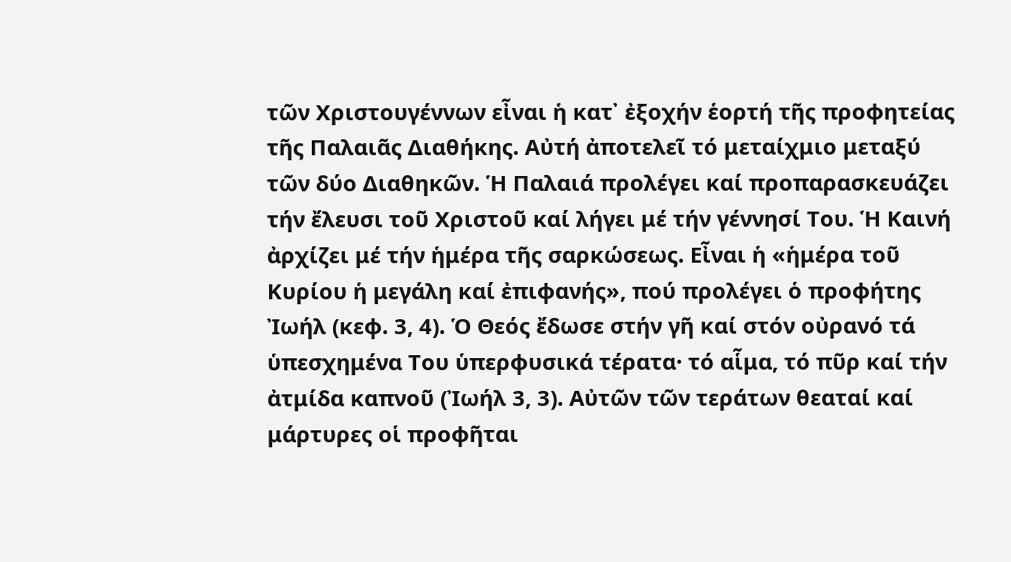τῶν Χριστουγέννων εἶναι ἡ κατ᾿ ἐξοχήν ἑορτή τῆς προφητείας τῆς Παλαιᾶς Διαθήκης. Αὐτή ἀποτελεῖ τό μεταίχμιο μεταξύ τῶν δύο Διαθηκῶν. Ἡ Παλαιά προλέγει καί προπαρασκευάζει τήν ἔλευσι τοῦ Χριστοῦ καί λήγει μέ τήν γέννησί Του. Ἡ Καινή ἀρχίζει μέ τήν ἡμέρα τῆς σαρκώσεως. Εἶναι ἡ «ἡμέρα τοῦ Κυρίου ἡ μεγάλη καί ἐπιφανής», πού προλέγει ὁ προφήτης Ἰωήλ (κεφ. 3, 4). Ὁ Θεός ἔδωσε στήν γῆ καί στόν οὐρανό τά ὑπεσχημένα Του ὑπερφυσικά τέρατα· τό αἷμα, τό πῦρ καί τήν ἀτμίδα καπνοῦ (Ἰωήλ 3, 3). Αὐτῶν τῶν τεράτων θεαταί καί μάρτυρες οἱ προφῆται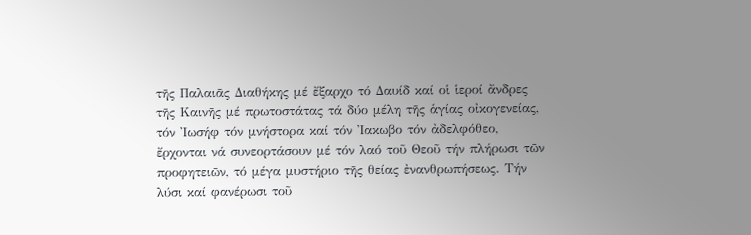τῆς Παλαιᾶς Διαθήκης μέ ἔξαρχο τό Δαυίδ καί οἱ ἱεροί ἄνδρες τῆς Καινῆς μέ πρωτοστάτας τά δύο μέλη τῆς ἁγίας οἰκογενείας, τόν Ἰωσήφ τόν μνήστορα καί τόν Ἰακωβο τόν ἀδελφόθεο, ἔρχονται νά συνεορτάσουν μέ τόν λαό τοῦ Θεοῦ τήν πλήρωσι τῶν προφητειῶν, τό μέγα μυστήριο τῆς θείας ἐνανθρωπήσεως. Τήν λύσι καί φανέρωσι τοῦ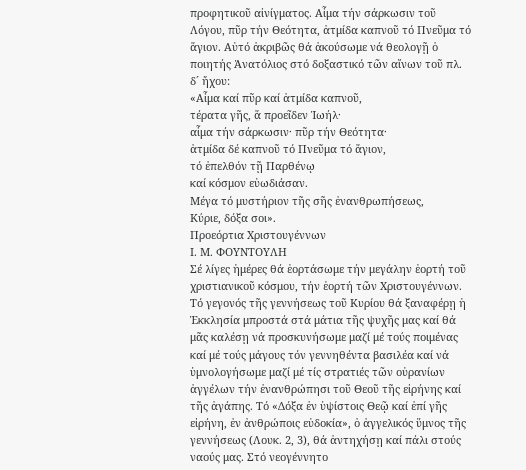προφητικοῦ αἰνίγματος. Αἷμα τήν σάρκωσιν τοῦ Λόγου, πῦρ τήν Θεότητα, ἀτμίδα καπνοῦ τό Πνεῦμα τό ἅγιον. Αὐτό ἀκριβῶς θά ἀκούσωμε νά θεολογῇ ὁ ποιητής Ἀνατόλιος στό δοξαστικό τῶν αἴνων τοῦ πλ. δ´ ἤχου:
«Αἷμα καί πῦρ καί ἀτμίδα καπνοῦ,
τέρατα γῆς, ἅ προεῖδεν Ἰωήλ·
αἷμα τήν σάρκωσιν· πῦρ τήν Θεότητα·
ἀτμίδα δέ καπνοῦ τό Πνεῦμα τό ἅγιον,
τό ἐπελθόν τῇ Παρθένῳ
καί κόσμον εὐωδιάσαν.
Μέγα τό μυστήριον τῆς σῆς ἐνανθρωπήσεως,
Κύριε, δόξα σοι».
Προεόρτια Χριστουγέννων
Ι. Μ. ΦΟΥΝΤΟΥΛΗ
Σέ λίγες ἡμέρες θά ἑορτάσωμε τήν μεγάλην ἑορτή τοῦ χριστιανικοῦ κόσμου, τήν ἑορτή τῶν Χριστουγέννων. Τό γεγονός τῆς γεννήσεως τοῦ Κυρίου θά ξαναφέρῃ ἡ Ἐκκλησία μπροστά στά μάτια τῆς ψυχῆς μας καί θά μᾶς καλέσῃ νά προσκυνήσωμε μαζί μέ τούς ποιμένας καί μέ τούς μάγους τόν γεννηθέντα βασιλέα καί νά ὑμνολογήσωμε μαζί μέ τίς στρατιές τῶν οὐρανίων ἀγγέλων τήν ἐνανθρώπησι τοῦ Θεοῦ τῆς εἰρήνης καί τῆς ἀγάπης. Τό «Δόξα ἐν ὑψίστοις Θεῷ καί ἐπί γῆς εἰρήνη, ἐν ἀνθρώποις εὐδοκία», ὁ ἀγγελικός ὕμνος τῆς γεννήσεως (Λουκ. 2, 3), θά ἀντηχήσῃ καί πάλι στούς ναούς μας. Στό νεογέννητο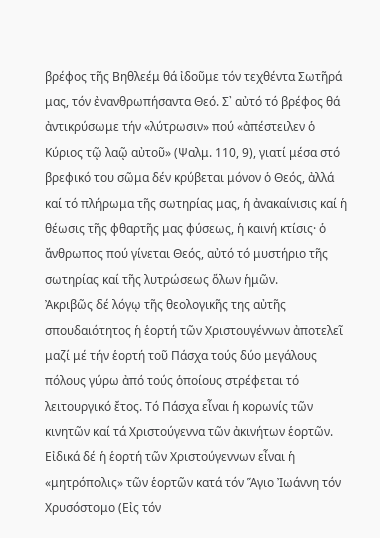βρέφος τῆς Βηθλεέμ θά ἰδοῦμε τόν τεχθέντα Σωτῆρά μας, τόν ἐνανθρωπήσαντα Θεό. Σ᾿ αὐτό τό βρέφος θά ἀντικρύσωμε τήν «λύτρωσιν» πού «ἀπέστειλεν ὁ Κύριος τῷ λαῷ αὐτοῦ» (Ψαλμ. 110, 9), γιατί μέσα στό βρεφικό του σῶμα δέν κρύβεται μόνον ὁ Θεός, ἀλλά καί τό πλήρωμα τῆς σωτηρίας μας, ἡ ἀνακαίνισις καί ἡ θέωσις τῆς φθαρτῆς μας φύσεως, ἡ καινή κτίσις· ὁ ἄνθρωπος πού γίνεται Θεός, αὐτό τό μυστήριο τῆς σωτηρίας καί τῆς λυτρώσεως ὅλων ἡμῶν.
Ἀκριβῶς δέ λόγῳ τῆς θεολογικῆς της αὐτῆς σπουδαιότητος ἡ ἑορτή τῶν Χριστουγέννων ἀποτελεῖ μαζί μέ τήν ἑορτή τοῦ Πάσχα τούς δύο μεγάλους πόλους γύρω ἀπό τούς ὁποίους στρέφεται τό λειτουργικό ἔτος. Τό Πάσχα εἶναι ἡ κορωνίς τῶν κινητῶν καί τά Χριστούγεννα τῶν ἀκινήτων ἑορτῶν. Εἰδικά δέ ἡ ἑορτή τῶν Χριστούγεννων εἶναι ἡ «μητρόπολις» τῶν ἑορτῶν κατά τόν Ἅγιο Ἰωάννη τόν Χρυσόστομο (Εἰς τόν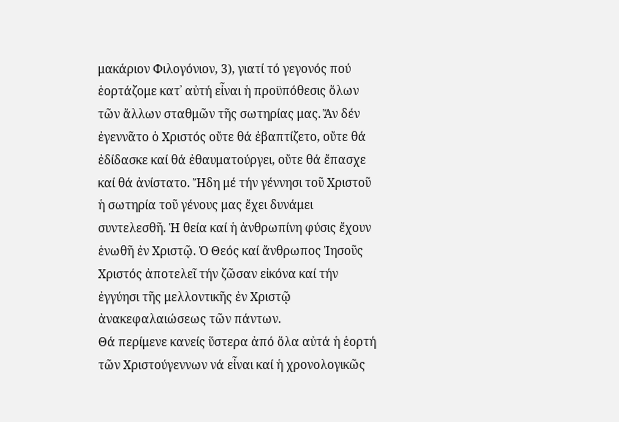μακάριον Φιλογόνιον, 3), γιατί τό γεγονός πού ἑορτάζομε κατ᾿ αὐτή εἶναι ἡ προϋπόθεσις ὅλων τῶν ἄλλων σταθμῶν τῆς σωτηρίας μας. Ἄν δέν ἐγεννᾶτο ὁ Χριστός οὔτε θά ἐβαπτίζετο, οὔτε θά ἐδίδασκε καί θά ἐθαυματούργει, οὔτε θά ἔπασχε καί θά ἀνίστατο. Ἤδη μέ τήν γέννησι τοῦ Χριστοῦ ἡ σωτηρία τοῦ γένους μας ἔχει δυνάμει συντελεσθῆ. Ἡ θεία καί ἡ ἀνθρωπίνη φύσις ἔχουν ἑνωθῆ ἐν Χριστῷ. Ὁ Θεός καί ἄνθρωπος Ἰησοῦς Χριστός ἀποτελεῖ τήν ζῶσαν εἰκόνα καί τήν ἐγγύησι τῆς μελλοντικῆς ἐν Χριστῷ ἀνακεφαλαιώσεως τῶν πάντων.
Θά περίμενε κανείς ὕστερα ἀπό ὅλα αὐτά ἡ ἑορτή τῶν Χριστούγεννων νά εἶναι καί ἡ χρονολογικῶς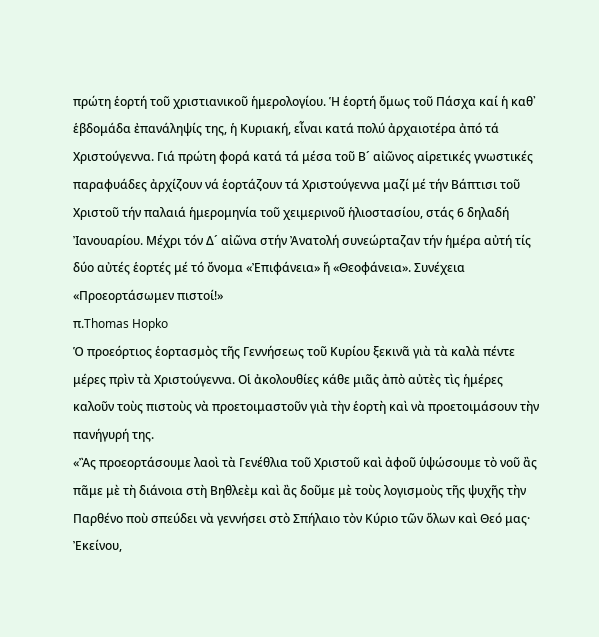πρώτη ἑορτή τοῦ χριστιανικοῦ ἡμερολογίου. Ἡ ἑορτή ὅμως τοῦ Πάσχα καί ἡ καθ᾿ ἑβδομάδα ἐπανάληψίς της, ἡ Κυριακή, εἶναι κατά πολύ ἀρχαιοτέρα ἀπό τά Χριστούγεννα. Γιά πρώτη φορά κατά τά μέσα τοῦ Β´ αἰῶνος αἱρετικές γνωστικές παραφυάδες ἀρχίζουν νά ἑορτάζουν τά Χριστούγεννα μαζί μέ τήν Βάπτισι τοῦ Χριστοῦ τήν παλαιά ἡμερομηνία τοῦ χειμερινοῦ ἡλιοστασίου, στάς 6 δηλαδή Ἰανουαρίου. Μέχρι τόν Δ´ αἰῶνα στήν Ἀνατολή συνεώρταζαν τήν ἡμέρα αὐτή τίς δύο αὐτές ἑορτές μέ τό ὄνομα «Ἐπιφάνεια» ἤ «Θεοφάνεια». Συνέχεια
«Προεορτάσωμεν πιστοί!»
π.Thomas Hopko
Ὁ προεόρτιος ἑορτασμὸς τῆς Γεννήσεως τοῦ Κυρίου ξεκινᾶ γιὰ τὰ καλὰ πέντε μέρες πρὶν τὰ Χριστούγεννα. Οἱ ἀκολουθίες κάθε μιᾶς ἀπὸ αὐτὲς τὶς ἡμέρες καλοῦν τοὺς πιστοὺς νὰ προετοιμαστοῦν γιὰ τὴν ἑορτὴ καὶ νὰ προετοιμάσουν τὴν πανήγυρή της.
«Ἂς προεορτάσουμε λαοὶ τὰ Γενέθλια τοῦ Χριστοῦ καὶ ἀφοῦ ὑψώσουμε τὸ νοῦ ἂς πᾶμε μὲ τὴ διάνοια στὴ Βηθλεὲμ καὶ ἂς δοῦμε μὲ τοὺς λογισμοὺς τῆς ψυχῆς τὴν Παρθένο ποὺ σπεύδει νὰ γεννήσει στὸ Σπήλαιο τὸν Κύριο τῶν ὅλων καὶ Θεό μας· Ἐκείνου,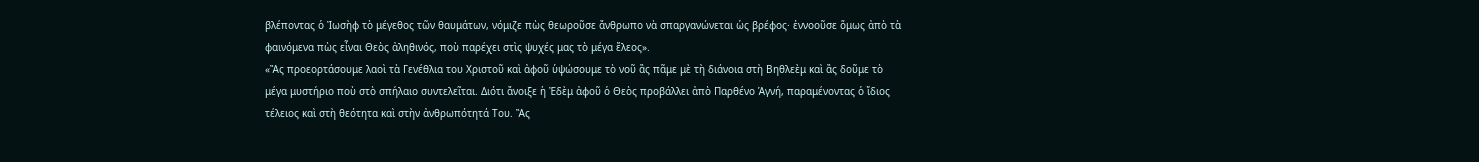βλέποντας ὁ Ἰωσὴφ τὸ μέγεθος τῶν θαυμάτων, νόμιζε πὼς θεωροῦσε ἄνθρωπο νὰ σπαργανώνεται ὡς βρέφος· ἐννοοῦσε ὅμως ἀπὸ τὰ φαινόμενα πὼς εἶναι Θεὸς ἀληθινός, ποὺ παρέχει στὶς ψυχές μας τὸ μέγα ἔλεος».
«Ἂς προεορτάσουμε λαοὶ τὰ Γενέθλια του Χριστοῦ καὶ ἀφοῦ ὑψώσουμε τὸ νοῦ ἂς πᾶμε μὲ τὴ διάνοια στὴ Βηθλεὲμ καὶ ἂς δοῦμε τὸ μέγα μυστήριο ποὺ στὸ σπήλαιο συντελεῖται. Διότι ἄνοιξε ἡ Ἐδὲμ ἀφοῦ ὁ Θεὸς προβάλλει ἀπὸ Παρθένο Ἁγνή, παραμένοντας ὁ ἴδιος τέλειος καὶ στὴ θεότητα καὶ στὴν ἀνθρωπότητά Του. Ἂς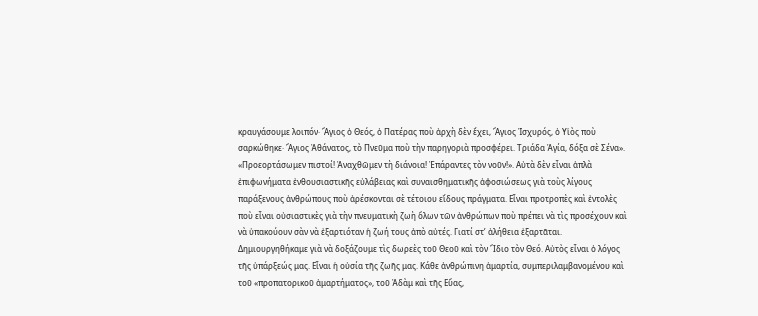κραυγάσουμε λοιπόν· Ἅγιος ὁ Θεός, ὁ Πατέρας ποὺ ἀρχὴ δὲν ἔχει, Ἅγιος Ἰσχυρός, ὁ Υἱὸς ποὺ σαρκώθηκε· Ἅγιος Ἀθάνατος, τὸ Πνεῦμα ποὺ τὴν παρηγοριὰ προσφέρει. Τριάδα Ἁγία, δόξα σὲ Σένα».
«Προεορτάσωμεν πιστοί! Ἀναχθῶμεν τὴ διάνοια! Ἐπάραντες τὸν νοῦν!». Αὐτὰ δὲν εἶναι ἁπλὰ ἐπιφωνήματα ἐνθουσιαστικῆς εὐλάβειας καὶ συναισθηματικῆς ἀφοσιώσεως γιὰ τοὺς λίγους παράξενους ἀνθρώπους ποὺ ἀρέσκονται σὲ τέτοιου εἴδους πράγματα. Εἶναι προτροπὲς καὶ ἐντολὲς ποὺ εἶναι οὐσιαστικὲς γιὰ τὴν πνευματικὴ ζωὴ ὅλων τῶν ἀνθρώπων ποὺ πρέπει νὰ τὶς προσέχουν καὶ νὰ ὑπακούουν σὰν νὰ ἐξαρτιόταν ἡ ζωή τους ἀπὸ αὐτές. Γιατί στ’ ἀλήθεια ἐξαρτᾶται.
Δημιουργηθήκαμε γιὰ νὰ δοξάζουμε τὶς δωρεὲς τοῦ Θεοῦ καὶ τὸν Ἴδιο τὸν Θεό. Αὐτὸς εἶναι ὁ λόγος τῆς ὑπάρξεώς μας. Εἶναι ἡ οὐσία τῆς ζωῆς μας. Κάθε ἀνθρώπινη ἁμαρτία, συμπεριλαμβανομένου καὶ τοῦ «προπατορικοῦ ἁμαρτήματος», τοῦ Ἀδὰμ καὶ τῆς Εὔας,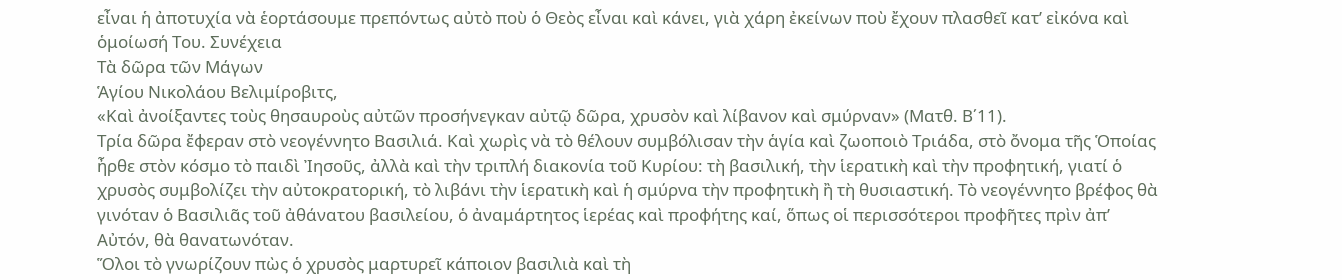εἶναι ἡ ἀποτυχία νὰ ἑορτάσουμε πρεπόντως αὐτὸ ποὺ ὁ Θεὸς εἶναι καὶ κάνει, γιὰ χάρη ἐκείνων ποὺ ἔχουν πλασθεῖ κατ’ εἰκόνα καὶ ὁμοίωσή Του. Συνέχεια
Τὰ δῶρα τῶν Μάγων
Ἁγίου Νικολάου Βελιμίροβιτς,
«Καὶ ἀνοίξαντες τοὺς θησαυροὺς αὐτῶν προσήνεγκαν αὐτῷ δῶρα, χρυσὸν καὶ λίβανον καὶ σμύρναν» (Ματθ. Β΄11).
Τρία δῶρα ἔφεραν στὸ νεογέννητο Βασιλιά. Καὶ χωρὶς νὰ τὸ θέλουν συμβόλισαν τὴν ἁγία καὶ ζωοποιὸ Τριάδα, στὸ ὄνομα τῆς Ὁποίας ἦρθε στὸν κόσμο τὸ παιδὶ Ἰησοῦς, ἀλλὰ καὶ τὴν τριπλή διακονία τοῦ Κυρίου: τὴ βασιλική, τὴν ἱερατικὴ καὶ τὴν προφητική, γιατί ὁ χρυσὸς συμβολίζει τὴν αὐτοκρατορική, τὸ λιβάνι τὴν ἱερατικὴ καὶ ἡ σμύρνα τὴν προφητικὴ ἢ τὴ θυσιαστική. Τὸ νεογέννητο βρέφος θὰ γινόταν ὁ Βασιλιᾶς τοῦ ἀθάνατου βασιλείου, ὁ ἀναμάρτητος ἱερέας καὶ προφήτης καί, ὅπως οἱ περισσότεροι προφῆτες πρὶν ἀπ’ Αὐτόν, θὰ θανατωνόταν.
Ὅλοι τὸ γνωρίζουν πὼς ὁ χρυσὸς μαρτυρεῖ κάποιον βασιλιὰ καὶ τὴ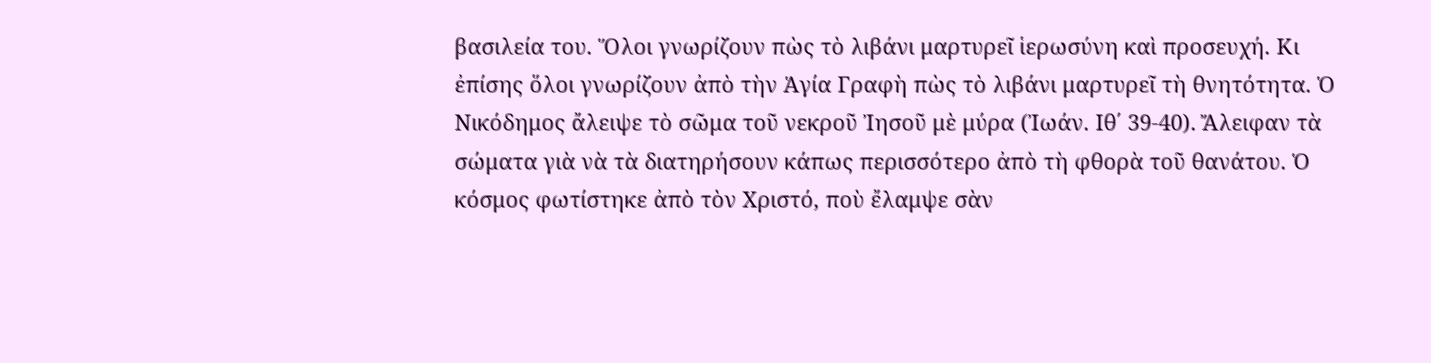βασιλεία του. Ὅλοι γνωρίζουν πὼς τὸ λιβάνι μαρτυρεῖ ἱερωσύνη καὶ προσευχή. Κι ἐπίσης ὅλοι γνωρίζουν ἀπὸ τὴν Ἁγία Γραφὴ πὼς τὸ λιβάνι μαρτυρεῖ τὴ θνητότητα. Ὁ Νικόδημος ἄλειψε τὸ σῶμα τοῦ νεκροῦ Ἰησοῦ μὲ μύρα (Ἰωάν. Ιθ΄ 39-40). Ἄλειφαν τὰ σώματα γιὰ νὰ τὰ διατηρήσουν κάπως περισσότερο ἀπὸ τὴ φθορὰ τοῦ θανάτου. Ὁ κόσμος φωτίστηκε ἀπὸ τὸν Χριστό, ποὺ ἔλαμψε σὰν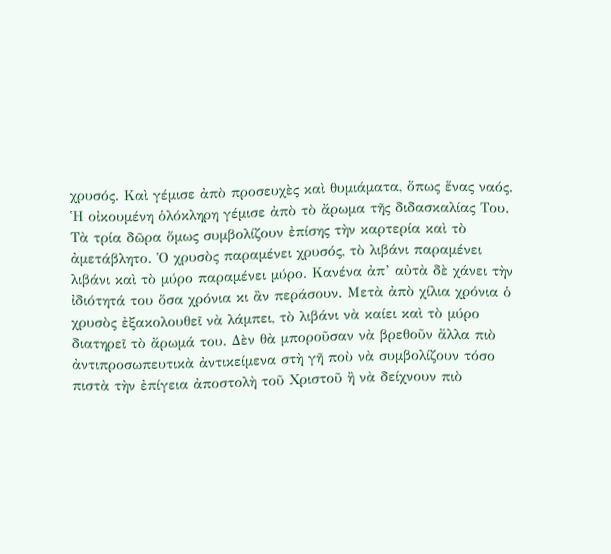χρυσός. Καὶ γέμισε ἀπὸ προσευχὲς καὶ θυμιάματα, ὅπως ἕνας ναός. Ἡ οἰκουμένη ὁλόκληρη γέμισε ἀπὸ τὸ ἄρωμα τῆς διδασκαλίας Του.
Τὰ τρία δῶρα ὅμως συμβολίζουν ἐπίσης τὴν καρτερία καὶ τὸ ἀμετάβλητο. Ὁ χρυσὸς παραμένει χρυσός, τὸ λιβάνι παραμένει λιβάνι καὶ τὸ μύρο παραμένει μύρο. Κανένα ἀπ’ αὐτὰ δὲ χάνει τὴν ἰδιότητά του ὅσα χρόνια κι ἂν περάσουν. Μετὰ ἀπὸ χίλια χρόνια ὁ χρυσὸς ἐξακολουθεῖ νὰ λάμπει, τὸ λιβάνι νὰ καίει καὶ τὸ μύρο διατηρεῖ τὸ ἄρωμά του. Δὲν θὰ μποροῦσαν νὰ βρεθοῦν ἄλλα πιὸ ἀντιπροσωπευτικὰ ἀντικείμενα στὴ γῆ ποὺ νὰ συμβολίζουν τόσο πιστὰ τὴν ἐπίγεια ἀποστολὴ τοῦ Χριστοῦ ἢ νὰ δείχνουν πιὸ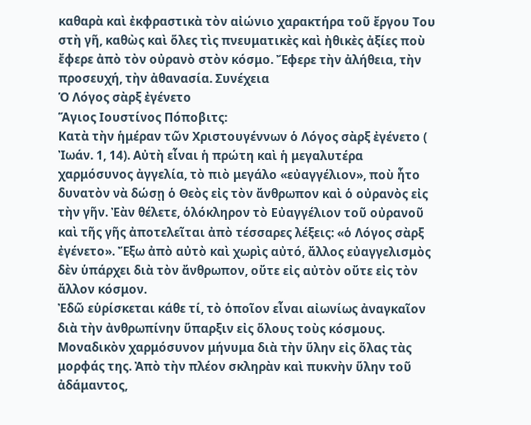καθαρὰ καὶ ἐκφραστικὰ τὸν αἰώνιο χαρακτήρα τοῦ ἔργου Του στὴ γῆ, καθὼς καὶ ὅλες τὶς πνευματικὲς καὶ ἠθικὲς ἀξίες ποὺ ἔφερε ἀπὸ τὸν οὐρανὸ στὸν κόσμο. Ἔφερε τὴν ἀλήθεια, τὴν προσευχή, τὴν ἀθανασία. Συνέχεια
Ὁ Λόγος σὰρξ ἐγένετο
Ἅγιος Ιουστίνος Πόποβιτς:
Κατὰ τὴν ἡμέραν τῶν Χριστουγέννων ὁ Λόγος σὰρξ ἐγένετο ( Ἰωάν. 1, 14). Αὐτὴ εἶναι ἡ πρώτη καὶ ἡ μεγαλυτέρα χαρμόσυνος ἀγγελία, τὸ πιὸ μεγάλο «εὐαγγέλιον», ποὺ ἦτο δυνατὸν νὰ δώσῃ ὁ Θεὸς εἰς τὸν ἄνθρωπον καὶ ὁ οὐρανὸς εἰς τὴν γῆν. Ἐὰν θέλετε, ὁλόκληρον τὸ Εὐαγγέλιον τοῦ οὐρανοῦ καὶ τῆς γῆς ἀποτελεῖται ἀπὸ τέσσαρες λέξεις: «ὁ Λόγος σὰρξ ἐγένετο». Ἔξω ἀπὸ αὐτὸ καὶ χωρὶς αὐτό, ἄλλος εὐαγγελισμὸς δὲν ὑπάρχει διὰ τὸν ἄνθρωπον, οὔτε εἰς αὐτὸν οὔτε εἰς τὸν ἄλλον κόσμον.
Ἐδῶ εὑρίσκεται κάθε τί, τὸ ὁποῖον εἶναι αἰωνίως ἀναγκαῖον διὰ τὴν ἀνθρωπίνην ὕπαρξιν εἰς ὅλους τοὺς κόσμους. Μοναδικὸν χαρμόσυνον μήνυμα διὰ τὴν ὕλην εἰς ὅλας τὰς μορφάς της. Ἀπὸ τὴν πλέον σκληρὰν καὶ πυκνὴν ὕλην τοῦ ἀδάμαντος,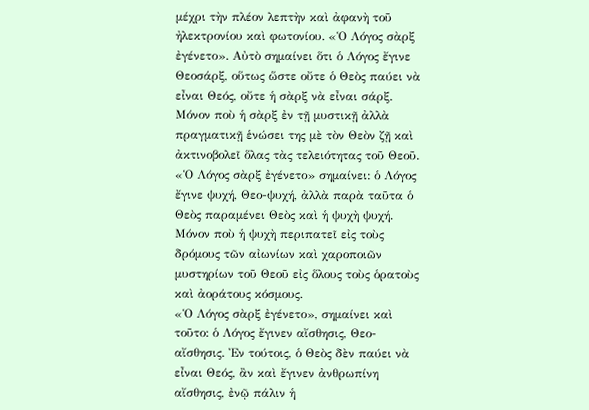μέχρι τὴν πλέον λεπτὴν καὶ ἀφανὴ τοῦ ἠλεκτρονίου καὶ φωτονίου. «Ὁ Λόγος σὰρξ ἐγένετο». Αὐτὸ σημαίνει ὅτι ὁ Λόγος ἔγινε Θεοσάρξ, οὕτως ὥστε οὔτε ὁ Θεὸς παύει νὰ εἶναι Θεός, οὔτε ἡ σὰρξ νὰ εἶναι σάρξ. Μόνον ποὺ ἡ σὰρξ ἐν τῇ μυστικῇ ἀλλὰ πραγματικῇ ἑνώσει της μὲ τὸν Θεὸν ζῇ καὶ ἀκτινοβολεῖ ὅλας τὰς τελειότητας τοῦ Θεοῦ. «Ὁ Λόγος σὰρξ ἐγένετο» σημαίνει: ὁ Λόγος ἔγινε ψυχή, Θεο-ψυχή, ἀλλὰ παρὰ ταῦτα ὁ Θεὸς παραμένει Θεὸς καὶ ἡ ψυχὴ ψυχή. Μόνον ποὺ ἡ ψυχὴ περιπατεῖ εἰς τοὺς δρόμους τῶν αἰωνίων καὶ χαροποιῶν μυστηρίων τοῦ Θεοῦ εἰς ὅλους τοὺς ὁρατοὺς καὶ ἀοράτους κόσμους.
«Ὁ Λόγος σὰρξ ἐγένετο», σημαίνει καὶ τοῦτο: ὁ Λόγος ἔγινεν αἴσθησις, Θεο-αἴσθησις. Ἐν τούτοις, ὁ Θεὸς δὲν παύει νὰ εἶναι Θεός, ἂν καὶ ἔγινεν ἀνθρωπίνη αἴσθησις, ἐνῷ πάλιν ἡ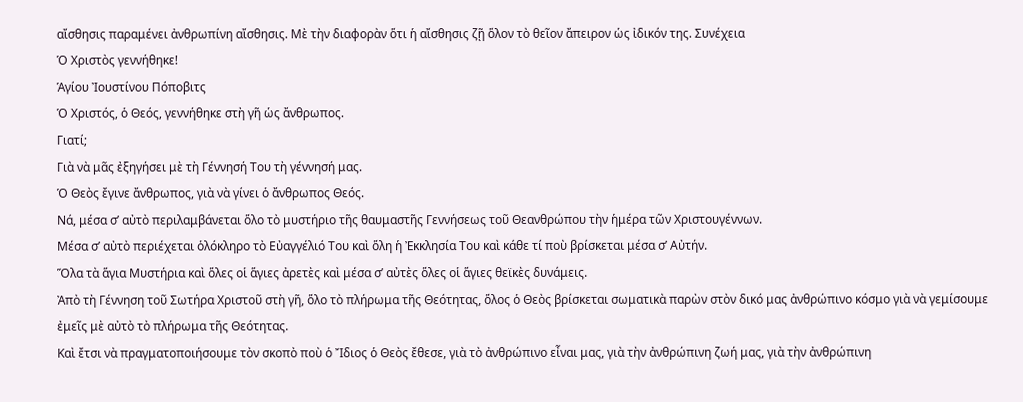αἴσθησις παραμένει ἀνθρωπίνη αἴσθησις. Μὲ τὴν διαφορὰν ὅτι ἡ αἴσθησις ζῇ ὅλον τὸ θεῖον ἄπειρον ὡς ἰδικόν της. Συνέχεια
Ὁ Χριστὸς γεννήθηκε!
Ἁγίου Ἰουστίνου Πόποβιτς
Ὁ Χριστός, ὁ Θεός, γεννήθηκε στὴ γῆ ὡς ἄνθρωπος.
Γιατί;
Γιὰ νὰ μᾶς ἐξηγήσει μὲ τὴ Γέννησή Του τὴ γέννησή μας.
Ὁ Θεὸς ἔγινε ἄνθρωπος, γιὰ νὰ γίνει ὁ ἄνθρωπος Θεός.
Νά, μέσα σʼ αὐτὸ περιλαμβάνεται ὅλο τὸ μυστήριο τῆς θαυμαστῆς Γεννήσεως τοῦ Θεανθρώπου τὴν ἡμέρα τῶν Χριστουγέννων.
Μέσα σʼ αὐτὸ περιέχεται ὁλόκληρο τὸ Εὐαγγέλιό Του καὶ ὅλη ἡ Ἐκκλησία Του καὶ κάθε τί ποὺ βρίσκεται μέσα σʼ Αὐτήν.
Ὅλα τὰ ἅγια Μυστήρια καὶ ὅλες οἱ ἅγιες ἀρετὲς καὶ μέσα σʼ αὐτὲς ὅλες οἱ ἅγιες θεϊκὲς δυνάμεις.
Ἀπὸ τὴ Γέννηση τοῦ Σωτήρα Χριστοῦ στὴ γῆ, ὅλο τὸ πλήρωμα τῆς Θεότητας, ὅλος ὁ Θεὸς βρίσκεται σωματικὰ παρὼν στὸν δικό μας ἀνθρώπινο κόσμο γιὰ νὰ γεμίσουμε ἐμεῖς μὲ αὐτὸ τὸ πλήρωμα τῆς Θεότητας.
Καὶ ἔτσι νὰ πραγματοποιήσουμε τὸν σκοπὸ ποὺ ὁ Ἴδιος ὁ Θεὸς ἔθεσε, γιὰ τὸ ἀνθρώπινο εἶναι μας, γιὰ τὴν ἀνθρώπινη ζωή μας, γιὰ τὴν ἀνθρώπινη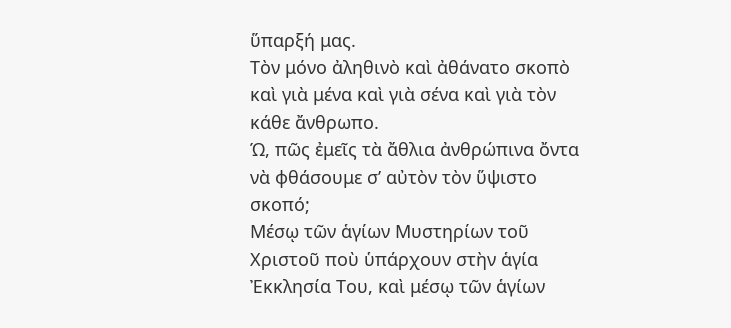ὕπαρξή μας.
Τὸν μόνο ἀληθινὸ καὶ ἀθάνατο σκοπὸ καὶ γιὰ μένα καὶ γιὰ σένα καὶ γιὰ τὸν κάθε ἄνθρωπο.
Ώ, πῶς ἐμεῖς τὰ ἄθλια ἀνθρώπινα ὄντα νὰ φθάσουμε σʼ αὐτὸν τὸν ὕψιστο σκοπό;
Μέσῳ τῶν ἁγίων Μυστηρίων τοῦ Χριστοῦ ποὺ ὑπάρχουν στὴν ἁγία Ἐκκλησία Του, καὶ μέσῳ τῶν ἁγίων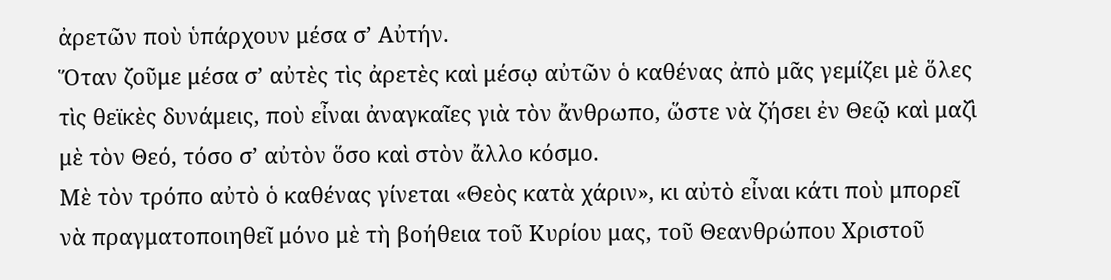ἀρετῶν ποὺ ὑπάρχουν μέσα σʼ Αὐτήν.
Ὅταν ζοῦμε μέσα σʼ αὐτὲς τὶς ἀρετὲς καὶ μέσῳ αὐτῶν ὁ καθένας ἀπὸ μᾶς γεμίζει μὲ ὅλες τὶς θεϊκὲς δυνάμεις, ποὺ εἶναι ἀναγκαῖες γιὰ τὸν ἄνθρωπο, ὥστε νὰ ζήσει ἐν Θεῷ καὶ μαζὶ μὲ τὸν Θεό, τόσο σʼ αὐτὸν ὅσο καὶ στὸν ἄλλο κόσμο.
Μὲ τὸν τρόπο αὐτὸ ὁ καθένας γίνεται «Θεὸς κατὰ χάριν», κι αὐτὸ εἶναι κάτι ποὺ μπορεῖ νὰ πραγματοποιηθεῖ μόνο μὲ τὴ βοήθεια τοῦ Κυρίου μας, τοῦ Θεανθρώπου Χριστοῦ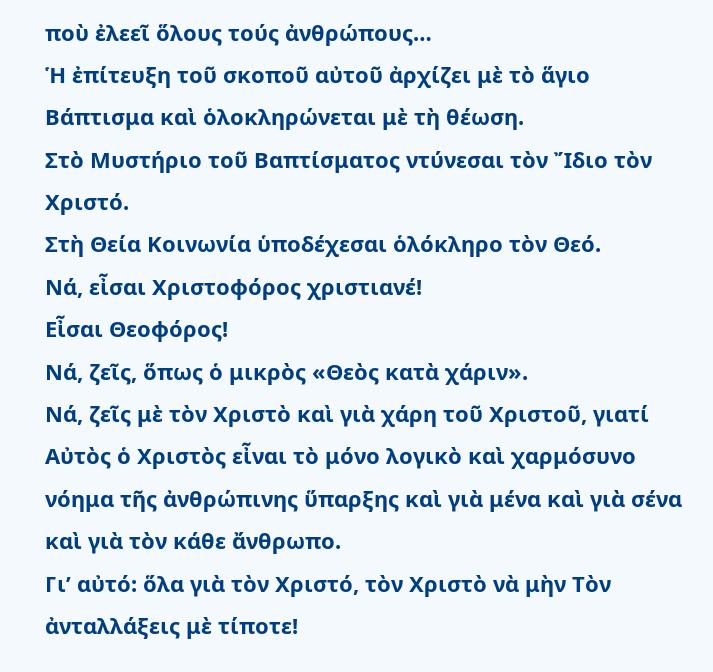ποὺ ἐλεεῖ ὅλους τούς ἀνθρώπους…
Ἡ ἐπίτευξη τοῦ σκοποῦ αὐτοῦ ἀρχίζει μὲ τὸ ἅγιο Βάπτισμα καὶ ὁλοκληρώνεται μὲ τὴ θέωση.
Στὸ Μυστήριο τοῦ Βαπτίσματος ντύνεσαι τὸν Ἴδιο τὸν Χριστό.
Στὴ Θεία Κοινωνία ὑποδέχεσαι ὁλόκληρο τὸν Θεό.
Νά, εἶσαι Χριστοφόρος χριστιανέ!
Εἶσαι Θεοφόρος!
Νά, ζεῖς, ὅπως ὁ μικρὸς «Θεὸς κατὰ χάριν».
Νά, ζεῖς μὲ τὸν Χριστὸ καὶ γιὰ χάρη τοῦ Χριστοῦ, γιατί Αὐτὸς ὁ Χριστὸς εἶναι τὸ μόνο λογικὸ καὶ χαρμόσυνο νόημα τῆς ἀνθρώπινης ὕπαρξης καὶ γιὰ μένα καὶ γιὰ σένα καὶ γιὰ τὸν κάθε ἄνθρωπο.
Γιʼ αὐτό: ὅλα γιὰ τὸν Χριστό, τὸν Χριστὸ νὰ μὴν Τὸν ἀνταλλάξεις μὲ τίποτε!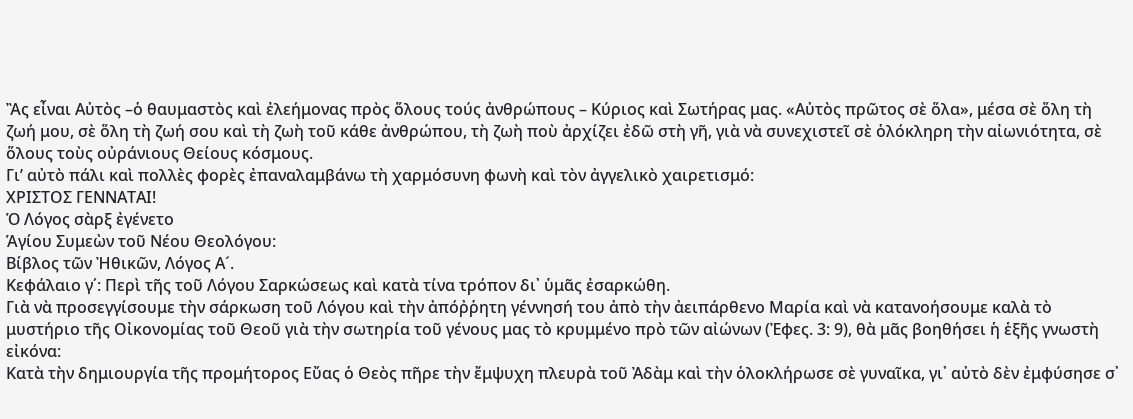Ἂς εἶναι Αὐτὸς –ὁ θαυμαστὸς καὶ ἐλεήμονας πρὸς ὅλους τούς ἀνθρώπους – Κύριος καὶ Σωτήρας μας. «Αὐτὸς πρῶτος σὲ ὅλα», μέσα σὲ ὅλη τὴ ζωή μου, σὲ ὅλη τὴ ζωή σου καὶ τὴ ζωὴ τοῦ κάθε ἀνθρώπου, τὴ ζωὴ ποὺ ἀρχίζει ἐδῶ στὴ γῆ, γιὰ νὰ συνεχιστεῖ σὲ ὁλόκληρη τὴν αἰωνιότητα, σὲ ὅλους τοὺς οὐράνιους Θείους κόσμους.
Γιʼ αὐτὸ πάλι καὶ πολλὲς φορὲς ἐπαναλαμβάνω τὴ χαρμόσυνη φωνὴ καὶ τὸν ἀγγελικὸ χαιρετισμό:
ΧΡΙΣΤΟΣ ΓΕΝΝΑΤΑΙ!
Ὁ Λόγος σὰρξ ἐγένετο
Ἁγίου Συμεὼν τοῦ Νέου Θεολόγου:
Βίβλος τῶν Ἠθικῶν, Λόγος Α´.
Κεφάλαιο γ΄: Περὶ τῆς τοῦ Λόγου Σαρκώσεως καὶ κατὰ τίνα τρόπον δι᾿ ὑμᾶς ἐσαρκώθη.
Γιὰ νὰ προσεγγίσουμε τὴν σάρκωση τοῦ Λόγου καὶ τὴν ἀπόῤῥητη γέννησή του ἀπὸ τὴν ἀειπάρθενο Μαρία καὶ νὰ κατανοήσουμε καλὰ τὸ μυστήριο τῆς Οἰκονομίας τοῦ Θεοῦ γιὰ τὴν σωτηρία τοῦ γένους μας τὸ κρυμμένο πρὸ τῶν αἰώνων (Ἐφες. 3: 9), θὰ μᾶς βοηθήσει ἡ ἑξῆς γνωστὴ εἰκόνα:
Κατὰ τὴν δημιουργία τῆς προμήτορος Εὔας ὁ Θεὸς πῆρε τὴν ἔμψυχη πλευρὰ τοῦ Ἀδὰμ καὶ τὴν ὁλοκλήρωσε σὲ γυναῖκα, γι᾿ αὐτὸ δὲν ἐμφύσησε σ᾿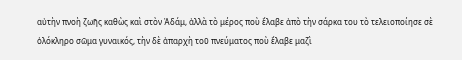αὐτὴν πνοὴ ζωῆς καθὼς καὶ στὸν Ἀδάμ, ἀλλὰ τὸ μέρος ποὺ ἔλαβε ἀπὸ τὴν σάρκα του τὸ τελειοποίησε σὲ ὁλόκληρο σῶμα γυναικός, τὴν δὲ ἀπαρχὴ τοῦ πνεύματος ποὺ ἔλαβε μαζὶ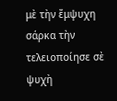μὲ τὴν ἔμψυχη σάρκα τὴν τελειοποίησε σὲ ψυχὴ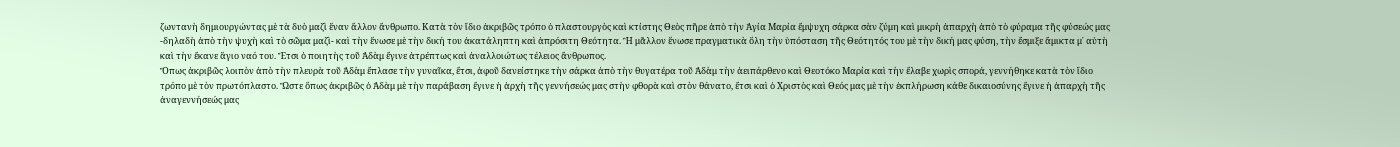ζωντανὴ δημιουργώντας μὲ τὰ δυὸ μαζὶ ἕναν ἄλλον ἄνθρωπο. Κατὰ τὸν ἴδιο ἀκριβῶς τρόπο ὁ πλαστουργὸς καὶ κτίστης Θεὸς πῆρε ἀπὸ τὴν Ἁγία Μαρία ἔμψυχη σάρκα σὰν ζύμη καὶ μικρὴ ἀπαρχὴ ἀπὸ τὸ φύραμα τῆς φύσεώς μας -δηλαδὴ ἀπὸ τὴν ψυχὴ καὶ τὸ σῶμα μαζὶ- καὶ τὴν ἕνωσε μὲ τὴν δική του ἀκατάληπτη καὶ ἀπρόσιτη Θεότητα. Ἢ μᾶλλον ἕνωσε πραγματικὰ ὅλη τὴν ὑπόσταση τῆς Θεότητός του μὲ τὴν δική μας φύση, τὴν ἔσμιξε ἄμικτα μ᾿ αὐτὴ καὶ τὴν ἔκανε ἅγιο ναό του. Ἔτσι ὁ ποιητὴς τοῦ Ἀδὰμ ἔγινε ἀτρέπτως καὶ ἀναλλοιώτως τέλειος ἄνθρωπος.
Ὅπως ἀκριβῶς λοιπὸν ἀπὸ τὴν πλευρὰ τοῦ Ἀδὰμ ἔπλασε τὴν γυναῖκα, ἔτσι, ἀφοῦ δανείστηκε τὴν σάρκα ἀπὸ τὴν θυγατέρα τοῦ Ἀδὰμ τὴν ἀειπάρθενο καὶ Θεοτόκο Μαρία καὶ τὴν ἔλαβε χωρὶς σπορά, γεννήθηκε κατὰ τὸν ἴδιο τρόπο μὲ τὸν πρωτόπλαστο. Ὥστε ὅπως ἀκριβῶς ὁ Ἀδὰμ μὲ τὴν παράβαση ἔγινε ἡ ἀρχὴ τῆς γεννήσεώς μας στὴν φθορὰ καὶ στὸν θάνατο, ἔτσι καὶ ὁ Χριστὸς καὶ Θεός μας μὲ τὴν ἐκπλήρωση κάθε δικαιοσύνης ἔγινε ἡ ἀπαρχὴ τῆς ἀναγεννήσεώς μας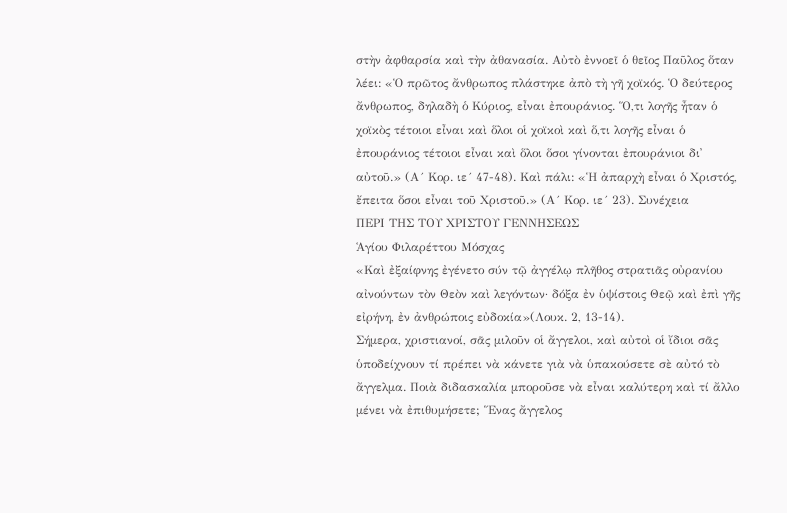στὴν ἀφθαρσία καὶ τὴν ἀθανασία. Αὐτὸ ἐννοεῖ ὁ θεῖος Παῦλος ὅταν λέει: «Ὁ πρῶτος ἄνθρωπος πλάστηκε ἀπὸ τὴ γῆ χοϊκός. Ὁ δεύτερος ἄνθρωπος, δηλαδὴ ὁ Κύριος, εἶναι ἐπουράνιος. Ὅ,τι λογῆς ἦταν ὁ χοϊκὸς τέτοιοι εἶναι καὶ ὅλοι οἱ χοϊκοὶ καὶ ὅ,τι λογῆς εἶναι ὁ ἐπουράνιος τέτοιοι εἶναι καὶ ὅλοι ὅσοι γίνονται ἐπουράνιοι δι᾿ αὐτοῦ.» (Α´ Κορ. ιε´ 47-48). Καὶ πάλι: «Ἡ ἀπαρχὴ εἶναι ὁ Χριστός, ἔπειτα ὅσοι εἶναι τοῦ Χριστοῦ.» (Α´ Κορ. ιε´ 23). Συνέχεια
ΠΕΡΙ ΤΗΣ ΤΟΥ ΧΡΙΣΤΟΥ ΓΕΝΝΗΣΕΩΣ
Ἁγίου Φιλαρέττου Μόσχας
«Καὶ ἐξαίφνης ἐγένετο σύν τῷ ἀγγέλῳ πλῆθος στρατιᾶς οὐρανίου αἰνούντων τὸν Θεὸν καὶ λεγόντων· δόξα ἐν ὑψίστοις Θεῷ καὶ ἐπὶ γῆς εἰρήνη, ἐν ἀνθρώποις εὐδοκία»(Λουκ. 2, 13-14).
Σήμερα, χριστιανοί, σᾶς μιλοῦν οἱ ἄγγελοι, καὶ αὐτοὶ οἱ ἴδιοι σᾶς ὑποδείχνουν τί πρέπει νὰ κάνετε γιὰ νὰ ὑπακούσετε σὲ αὐτό τὸ ἄγγελμα. Ποιὰ διδασκαλία μποροῦσε νὰ εἶναι καλύτερη καὶ τί ἄλλο μένει νὰ ἐπιθυμήσετε; Ἕνας ἄγγελος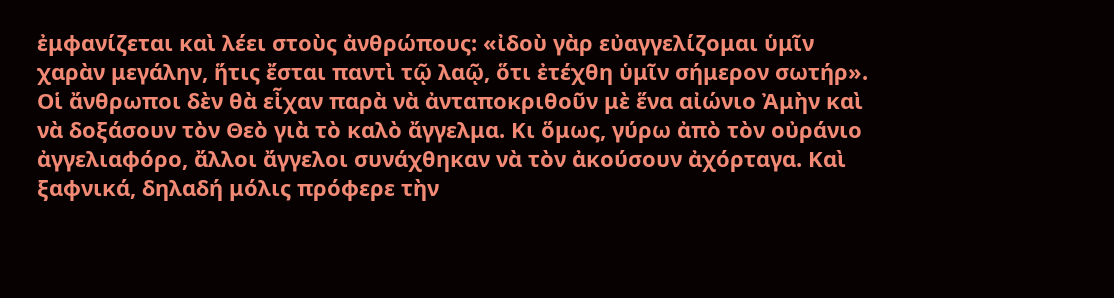ἐμφανίζεται καὶ λέει στοὺς ἀνθρώπους: «ἰδοὺ γὰρ εὐαγγελίζομαι ὑμῖν χαρὰν μεγάλην, ἥτις ἔσται παντὶ τῷ λαῷ, ὅτι ἐτέχθη ὑμῖν σήμερον σωτήρ». Οἱ ἄνθρωποι δὲν θὰ εἶχαν παρὰ νὰ ἀνταποκριθοῦν μὲ ἕνα αἰώνιο Ἀμὴν καὶ νὰ δοξάσουν τὸν Θεὸ γιὰ τὸ καλὸ ἄγγελμα. Κι ὅμως, γύρω ἀπὸ τὸν οὐράνιο ἀγγελιαφόρο, ἄλλοι ἄγγελοι συνάχθηκαν νὰ τὸν ἀκούσουν ἀχόρταγα. Καὶ ξαφνικά, δηλαδή μόλις πρόφερε τὴν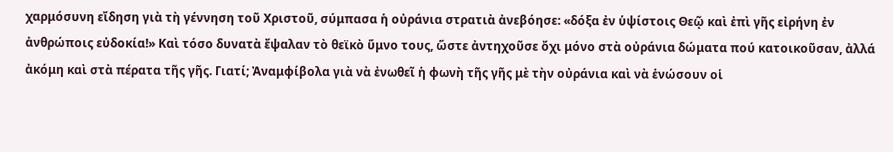χαρμόσυνη εἴδηση γιὰ τὴ γέννηση τοῦ Χριστοῦ, σύμπασα ἡ οὐράνια στρατιὰ ἀνεβόησε: «δόξα ἐν ὑψίστοις Θεῷ καὶ ἐπὶ γῆς εἰρήνη ἐν ἀνθρώποις εὐδοκία!» Καὶ τόσο δυνατὰ ἔψαλαν τὸ θεϊκὸ ὕμνο τους, ὥστε ἀντηχοῦσε ὄχι μόνο στὰ οὐράνια δώματα πού κατοικοῦσαν, ἀλλά ἀκόμη καὶ στὰ πέρατα τῆς γῆς. Γιατί; Ἀναμφίβολα γιὰ νὰ ἐνωθεῖ ἡ φωνὴ τῆς γῆς μὲ τὴν οὐράνια καὶ νὰ ἑνώσουν οἱ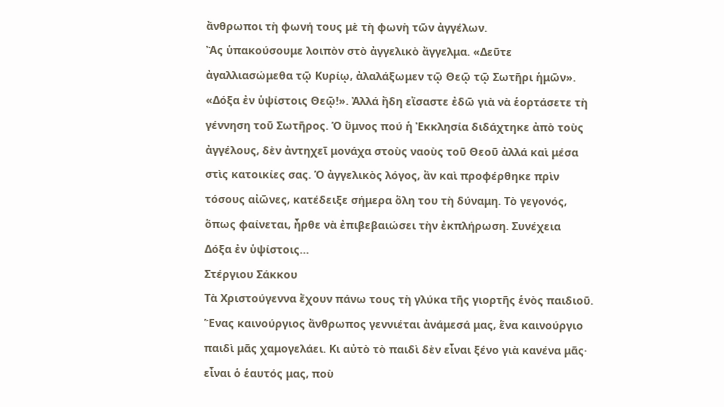ἄνθρωποι τὴ φωνή τους μὲ τὴ φωνὴ τῶν ἀγγέλων.
Ἂς ὑπακούσουμε λοιπὸν στὸ ἀγγελικὸ ἄγγελμα. «Δεῦτε ἀγαλλιασώμεθα τῷ Κυρίῳ, ἀλαλάξωμεν τῷ Θεῷ τῷ Σωτῆρι ἡμῶν». «Δόξα ἐν ὑψίστοις Θεῷ!». Ἀλλά ἤδη εἴσαστε ἐδῶ γιὰ νὰ ἑορτάσετε τὴ γέννηση τοῦ Σωτῆρος. Ὁ ὕμνος πού ἡ Ἐκκλησία διδάχτηκε ἀπὸ τοὺς ἀγγέλους, δὲν ἀντηχεῖ μονάχα στοὺς ναοὺς τοῦ Θεοῦ ἀλλά καὶ μέσα στὶς κατοικίες σας. Ὁ ἀγγελικὸς λόγος, ἂν καὶ προφέρθηκε πρὶν τόσους αἰῶνες, κατέδειξε σήμερα ὅλη του τὴ δύναμη. Τὸ γεγονός, ὅπως φαίνεται, ἦρθε νὰ ἐπιβεβαιώσει τὴν ἐκπλήρωση. Συνέχεια
Δόξα ἐν ὑψίστοις…
Στέργιου Σάκκου
Τὰ Χριστούγεννα ἔχουν πάνω τους τὴ γλύκα τῆς γιορτῆς ἑνὸς παιδιοῦ. Ἕνας καινούργιος ἄνθρωπος γεννιέται ἀνάμεσά μας, ἕνα καινούργιο παιδὶ μᾶς χαμογελάει. Κι αὐτὸ τὸ παιδὶ δὲν εἶναι ξένο γιὰ κανένα μᾶς· εἶναι ὁ ἑαυτός μας, ποὺ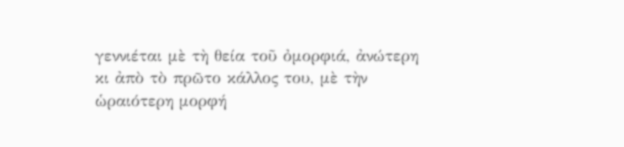γεννιέται μὲ τὴ θεία τοῦ ὀμορφιά, ἀνώτερη κι ἀπὸ τὸ πρῶτο κάλλος του, μὲ τὴν ὡραιότερη μορφή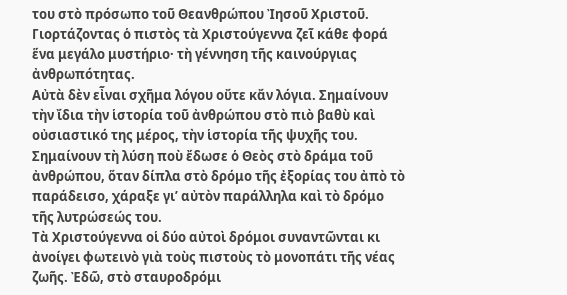του στὸ πρόσωπο τοῦ Θεανθρώπου Ἰησοῦ Χριστοῦ. Γιορτάζοντας ὁ πιστὸς τὰ Χριστούγεννα ζεῖ κάθε φορά ἕνα μεγάλο μυστήριο· τὴ γέννηση τῆς καινούργιας ἀνθρωπότητας.
Αὐτὰ δὲν εἶναι σχῆμα λόγου οὔτε κἄν λόγια. Σημαίνουν τὴν ἴδια τὴν ἱστορία τοῦ ἀνθρώπου στὸ πιὸ βαθὺ καὶ οὐσιαστικό της μέρος, τὴν ἱστορία τῆς ψυχῆς του. Σημαίνουν τὴ λύση ποὺ ἔδωσε ὁ Θεὸς στὸ δράμα τοῦ ἀνθρώπου, ὅταν δίπλα στὸ δρόμο τῆς ἐξορίας του ἀπὸ τὸ παράδεισο, χάραξε γι’ αὐτὸν παράλληλα καὶ τὸ δρόμο τῆς λυτρώσεώς του.
Τὰ Χριστούγεννα οἱ δύο αὐτοὶ δρόμοι συναντῶνται κι ἀνοίγει φωτεινὸ γιὰ τοὺς πιστοὺς τὸ μονοπάτι τῆς νέας ζωῆς. Ἐδῶ, στὸ σταυροδρόμι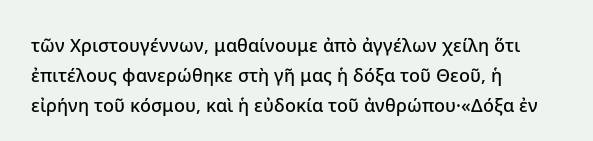τῶν Χριστουγέννων, μαθαίνουμε ἀπὸ ἀγγέλων χείλη ὅτι ἐπιτέλους φανερώθηκε στὴ γῆ μας ἡ δόξα τοῦ Θεοῦ, ἡ εἰρήνη τοῦ κόσμου, καὶ ἡ εὐδοκία τοῦ ἀνθρώπου·«Δόξα ἐν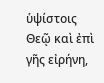ὑψίστοις Θεῷ καὶ ἐπὶ γῆς εἰρήνη,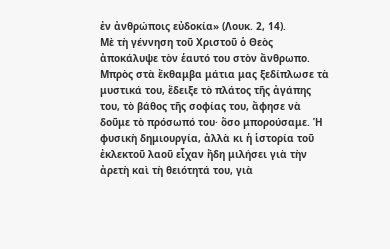ἐν ἀνθρώποις εὐδοκία» (Λουκ. 2, 14).
Μὲ τὴ γέννηση τοῦ Χριστοῦ ὁ Θεὸς ἀποκάλυψε τὸν ἑαυτό του στὸν ἄνθρωπο. Μπρὸς στὰ ἔκθαμβα μάτια μας ξεδίπλωσε τὰ μυστικά του, ἔδειξε τὸ πλάτος τῆς ἀγάπης του, τὸ βάθος τῆς σοφίας του, ἄφησε νὰ δοῦμε τὸ πρόσωπό του· ὅσο μπορούσαμε. Ἡ φυσικὴ δημιουργία, ἀλλὰ κι ἡ ἱστορία τοῦ ἐκλεκτοῦ λαοῦ εἶχαν ἤδη μιλήσει γιὰ τὴν ἀρετὴ καὶ τὴ θειότητά του, γιὰ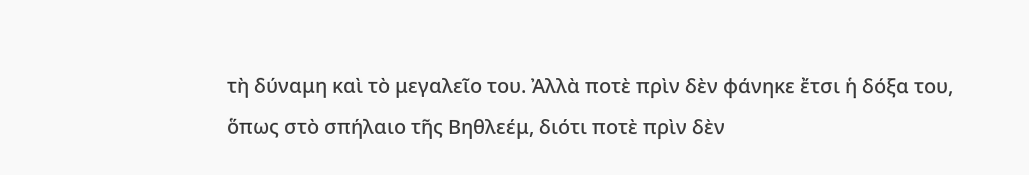τὴ δύναμη καὶ τὸ μεγαλεῖο του. Ἀλλὰ ποτὲ πρὶν δὲν φάνηκε ἔτσι ἡ δόξα του, ὅπως στὸ σπήλαιο τῆς Βηθλεέμ, διότι ποτὲ πρὶν δὲν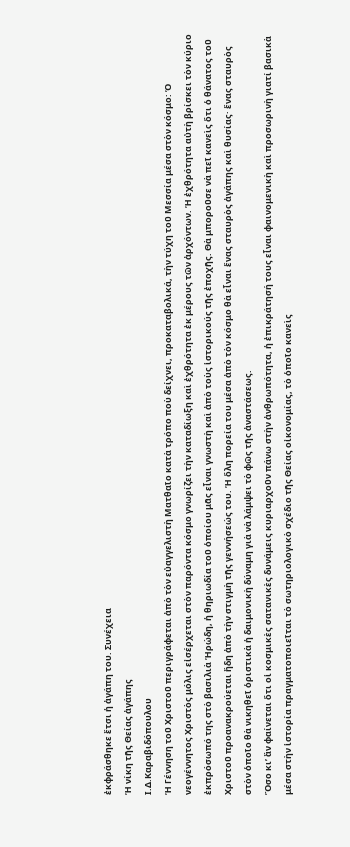ἐκφράσθηκε ἔτσι ἡ ἀγάπη του. Συνέχεια
Ἡ νίκη τῆς Θείας ἀγάπης
Ι.Δ.Καραβιδόπουλου
Ἡ Γέννηση τοῦ Χριστοῦ περιγράφεται ἀπὸ τὸν εὐαγγελιστὴ Ματθαῖο κατὰ τρόπο ποὺ δείχνει, προκαταβολικά, τὴν τύχη τοῦ Μεσσία μέσα στὸν κόσμο: Ὁ νεογέννητος Χριστὸς μόλις εἰσέρχεται στὸν παρόντα κόσμο γνωρίζει τὴν καταδίωξη καὶ ἐχθρότητα ἐκ μέρους τῶν ἀρχόντων. Ἡ ἐχθρότητα αὐτὴ βρίσκει τὸν κύριο ἐκπρόσωπό της στὸ βασιλιὰ Ἡρώδη, ἡ θηριωδία τοῦ ὁποίου μᾶς εἶναι γνωστὴ καὶ ἀπὸ τοὺς ἱστορικούς τῆς ἐποχῆς. Θὰ μποροῦσε νὰ πεῖ κανεὶς ὅτι ὁ θάνατος τοῦ Χριστοῦ προανακρούεται ἤδη ἀπὸ τὴν στιγμὴ τῆς γεννήσεώς του. Ἡ ὅλη πορεία του μέσα ἀπὸ τὸν κόσμο θὰ εἶναι ἕνας σταυρὸς ἀγάπης καὶ θυσίας· ἕνας σταυρὸς στὸν ὁποῖο θὰ νικηθεῖ ὁριστικὰ ἡ δαιμονικὴ δύναμη γιὰ νὰ λάμψει τὸ φῶς τῆς ἀναστάσεως.
Ὅσο κι’ ἂν φαίνεται ὅτι οἱ κοσμικὲς σατανικὲς δυνάμεις κυριαρχοῦν πάνω στὴν ἀνθρωπότητα, ἡ ἐπικράτησή τους εἶναι φαινομενικὴ καὶ προσωρινὴ γιατί βασικὰ μέσα στὴν ἱστορία πραγματοποιεῖται τὸ σωτηριολογικὸ σχέδιο τῆς Θείας οἰκονομίας, τὸ ὁποῖο κανεὶς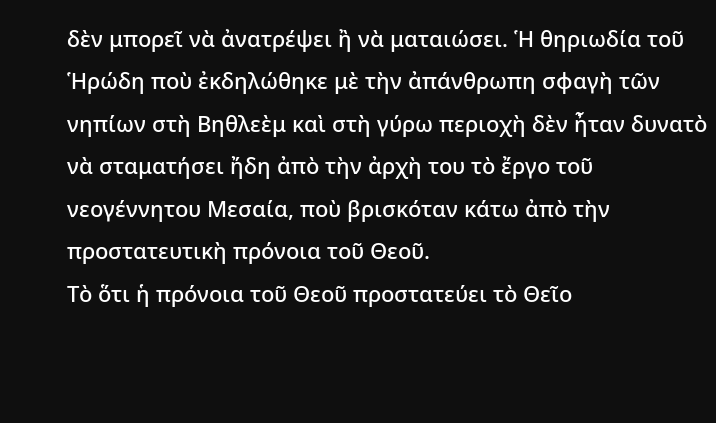δὲν μπορεῖ νὰ ἀνατρέψει ἢ νὰ ματαιώσει. Ἡ θηριωδία τοῦ Ἡρώδη ποὺ ἐκδηλώθηκε μὲ τὴν ἀπάνθρωπη σφαγὴ τῶν νηπίων στὴ Βηθλεὲμ καὶ στὴ γύρω περιοχὴ δὲν ἦταν δυνατὸ νὰ σταματήσει ἤδη ἀπὸ τὴν ἀρχὴ του τὸ ἔργο τοῦ νεογέννητου Μεσαία, ποὺ βρισκόταν κάτω ἀπὸ τὴν προστατευτικὴ πρόνοια τοῦ Θεοῦ.
Τὸ ὅτι ἡ πρόνοια τοῦ Θεοῦ προστατεύει τὸ Θεῖο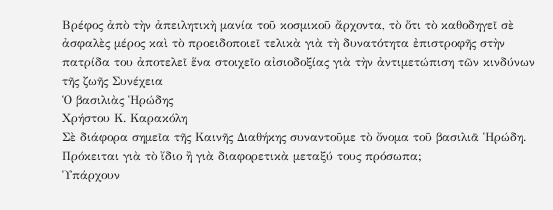Βρέφος ἀπὸ τὴν ἀπειλητικὴ μανία τοῦ κοσμικοῦ ἄρχοντα, τὸ ὅτι τὸ καθοδηγεῖ σὲ ἀσφαλὲς μέρος καὶ τὸ προειδοποιεῖ τελικὰ γιὰ τὴ δυνατότητα ἐπιστροφῆς στὴν πατρίδα του ἀποτελεῖ ἕνα στοιχεῖο αἰσιοδοξίας γιὰ τὴν ἀντιμετώπιση τῶν κινδύνων τῆς ζωῆς Συνέχεια
Ὁ βασιλιὰς Ἡρώδης
Χρήστου Κ. Καρακόλη
Σὲ διάφορα σημεῖα τῆς Καινῆς Διαθήκης συναντοῦμε τὸ ὄνομα τοῦ βασιλιᾶ Ἡρώδη. Πρόκειται γιὰ τὸ ἴδιο ἢ γιὰ διαφορετικὰ μεταξύ τους πρόσωπα;
Ὑπάρχουν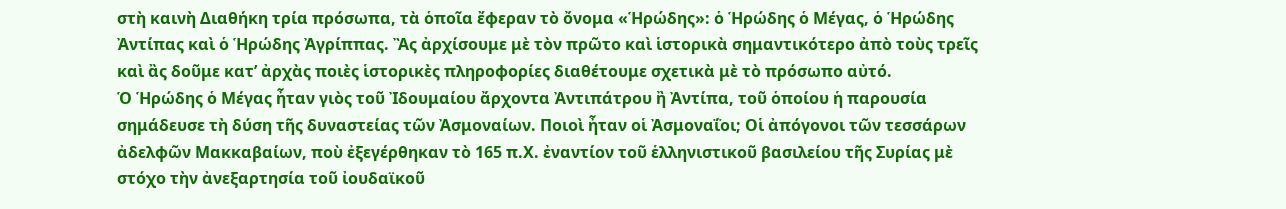στὴ καινὴ Διαθήκη τρία πρόσωπα, τὰ ὁποῖα ἔφεραν τὸ ὄνομα «Ἡρώδης»: ὁ Ἡρώδης ὁ Μέγας, ὁ Ἡρώδης Ἀντίπας καὶ ὁ Ἡρώδης Ἀγρίππας. Ἂς ἀρχίσουμε μὲ τὸν πρῶτο καὶ ἱστορικὰ σημαντικότερο ἀπὸ τοὺς τρεῖς καὶ ἂς δοῦμε κατ’ ἀρχὰς ποιὲς ἱστορικὲς πληροφορίες διαθέτουμε σχετικὰ μὲ τὸ πρόσωπο αὐτό.
Ὁ Ἡρώδης ὁ Μέγας ἦταν γιὸς τοῦ Ἰδουμαίου ἄρχοντα Ἀντιπάτρου ἢ Ἀντίπα, τοῦ ὁποίου ἡ παρουσία σημάδευσε τὴ δύση τῆς δυναστείας τῶν Ἀσμοναίων. Ποιοὶ ἦταν οἱ Ἀσμοναΐοι; Οἱ ἀπόγονοι τῶν τεσσάρων ἀδελφῶν Μακκαβαίων, ποὺ ἐξεγέρθηκαν τὸ 165 π.Χ. ἐναντίον τοῦ ἑλληνιστικοῦ βασιλείου τῆς Συρίας μὲ στόχο τὴν ἀνεξαρτησία τοῦ ἰουδαϊκοῦ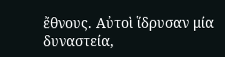ἔθνους. Αὐτοὶ ἵδρυσαν μία δυναστεία,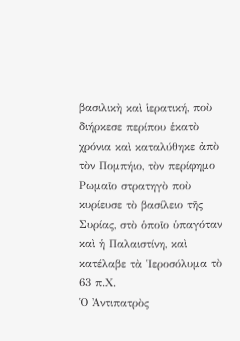βασιλικὴ καὶ ἱερατική, ποὺ διήρκεσε περίπου ἑκατὸ χρόνια καὶ καταλύθηκε ἀπὸ τὸν Πομπήιο, τὸν περίφημο Ρωμαῖο στρατηγὸ ποὺ κυρίευσε τὸ βασίλειο τῆς Συρίας, στὸ ὁποῖο ὑπαγόταν καὶ ἡ Παλαιστίνη, καὶ κατέλαβε τὰ Ἱεροσόλυμα τὸ 63 π.Χ.
Ὁ Ἀντιπατρὸς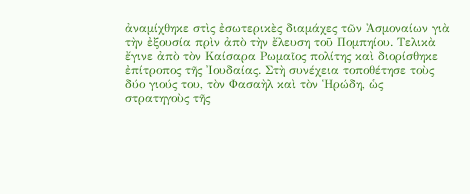ἀναμίχθηκε στὶς ἐσωτερικὲς διαμάχες τῶν Ἀσμοναίων γιὰ τὴν ἐξουσία πρὶν ἀπὸ τὴν ἔλευση τοῦ Πομπηίου. Τελικὰ ἔγινε ἀπὸ τὸν Καίσαρα Ρωμαῖος πολίτης καὶ διορίσθηκε ἐπίτροπος τῆς Ἰουδαίας. Στὴ συνέχεια τοποθέτησε τοὺς δύο γιούς του, τὸν Φασαὴλ καὶ τὸν Ἡρώδη, ὡς στρατηγοὺς τῆς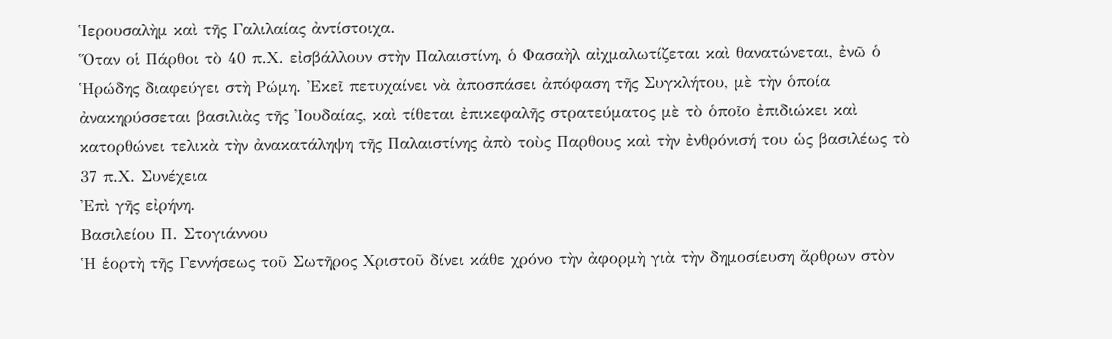Ἱερουσαλὴμ καὶ τῆς Γαλιλαίας ἀντίστοιχα.
Ὅταν οἱ Πάρθοι τὸ 40 π.Χ. εἰσβάλλουν στὴν Παλαιστίνη, ὁ Φασαὴλ αἰχμαλωτίζεται καὶ θανατώνεται, ἐνῶ ὁ Ἡρώδης διαφεύγει στὴ Ρώμη. Ἐκεῖ πετυχαίνει νὰ ἀποσπάσει ἀπόφαση τῆς Συγκλήτου, μὲ τὴν ὁποία ἀνακηρύσσεται βασιλιὰς τῆς Ἰουδαίας, καὶ τίθεται ἐπικεφαλῆς στρατεύματος μὲ τὸ ὁποῖο ἐπιδιώκει καὶ κατορθώνει τελικὰ τὴν ἀνακατάληψη τῆς Παλαιστίνης ἀπὸ τοὺς Παρθους καὶ τὴν ἐνθρόνισή του ὡς βασιλέως τὸ 37 π.Χ. Συνέχεια
Ἐπὶ γῆς εἰρήνη.
Βασιλείου Π. Στογιάννου
Ἡ ἑορτὴ τῆς Γεννήσεως τοῦ Σωτῆρος Χριστοῦ δίνει κάθε χρόνο τὴν ἀφορμὴ γιὰ τὴν δημοσίευση ἄρθρων στὸν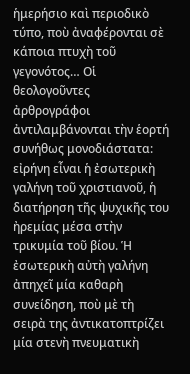ἡμερήσιο καὶ περιοδικὸ τύπο, ποὺ ἀναφέρονται σὲ κάποια πτυχὴ τοῦ γεγονότος… Οἱ θεολογοῦντες ἀρθρογράφοι ἀντιλαμβάνονται τὴν ἑορτή συνήθως μονοδιάστατα: εἰρήνη εἶναι ἡ ἐσωτερικὴ γαλήνη τοῦ χριστιανοῦ, ἡ διατήρηση τῆς ψυχικῆς του ἠρεμίας μέσα στὴν τρικυμία τοῦ βίου. Ἡ ἐσωτερικὴ αὐτὴ γαλήνη ἀπηχεῖ μία καθαρὴ συνείδηση, ποὺ μὲ τὴ σειρὰ της ἀντικατοπτρίζει μία στενὴ πνευματικὴ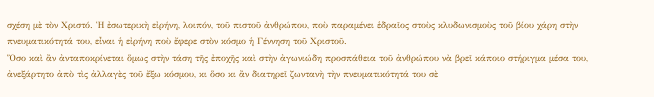σχέση μὲ τὸν Χριστό. Ἡ ἐσωτερικὴ εἰρήνη, λοιπόν, τοῦ πιστοῦ ἀνθρώπου, ποὺ παραμένει ἑδραῖος στοὺς κλυδωνισμοὺς τοῦ βίου χάρη στὴν πνευματικότητά του, εἶναι ἡ εἰρήνη ποὺ ἔφερε στὸν κόσμο ἡ Γέννηση τοῦ Χριστοῦ.
Ὅσο καὶ ἂν ἀνταποκρίνεται ὅμως στὴν τάση τῆς ἐποχῆς καὶ στὴν ἀγωνιώδη προσπάθεια τοῦ ἀνθρώπου νὰ βρεῖ κάποιο στήριγμα μέσα του, ἀνεξάρτητο ἀπὸ τὶς ἀλλαγὲς τοῦ ἔξω κόσμου, κι ὅσο κι ἂν διατηρεῖ ζωντανὴ τὴν πνευματικότητά του σὲ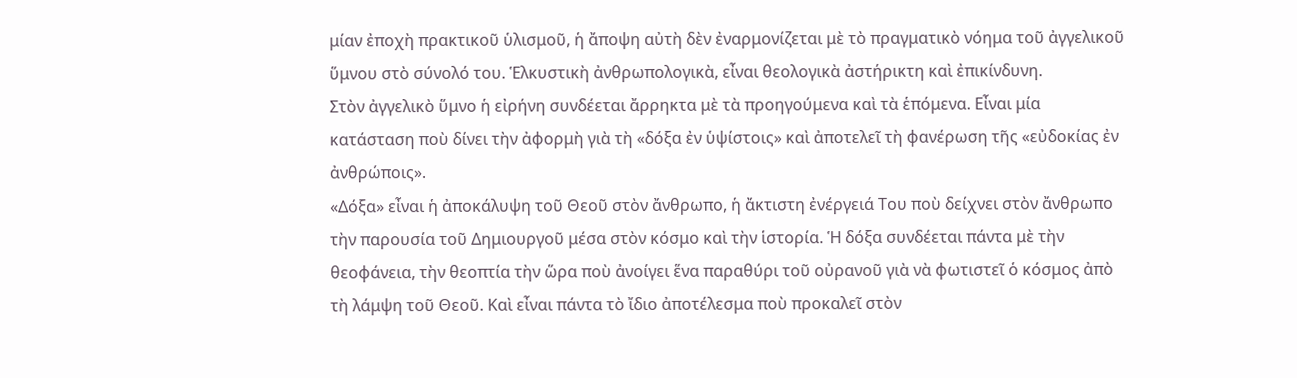μίαν ἐποχὴ πρακτικοῦ ὑλισμοῦ, ἡ ἄποψη αὐτὴ δὲν ἐναρμονίζεται μὲ τὸ πραγματικὸ νόημα τοῦ ἀγγελικοῦ ὕμνου στὸ σύνολό του. Ἑλκυστικὴ ἀνθρωπολογικὰ, εἶναι θεολογικὰ ἀστήρικτη καὶ ἐπικίνδυνη.
Στὸν ἀγγελικὸ ὕμνο ἡ εἰρήνη συνδέεται ἄρρηκτα μὲ τὰ προηγούμενα καὶ τὰ ἑπόμενα. Εἶναι μία κατάσταση ποὺ δίνει τὴν ἀφορμὴ γιὰ τὴ «δόξα ἐν ὑψίστοις» καὶ ἀποτελεῖ τὴ φανέρωση τῆς «εὐδοκίας ἐν ἀνθρώποις».
«Δόξα» εἶναι ἡ ἀποκάλυψη τοῦ Θεοῦ στὸν ἄνθρωπο, ἡ ἄκτιστη ἐνέργειά Του ποὺ δείχνει στὸν ἄνθρωπο τὴν παρουσία τοῦ Δημιουργοῦ μέσα στὸν κόσμο καὶ τὴν ἱστορία. Ἡ δόξα συνδέεται πάντα μὲ τὴν θεοφάνεια, τὴν θεοπτία τὴν ὥρα ποὺ ἀνοίγει ἕνα παραθύρι τοῦ οὐρανοῦ γιὰ νὰ φωτιστεῖ ὁ κόσμος ἀπὸ τὴ λάμψη τοῦ Θεοῦ. Καὶ εἶναι πάντα τὸ ἴδιο ἀποτέλεσμα ποὺ προκαλεῖ στὸν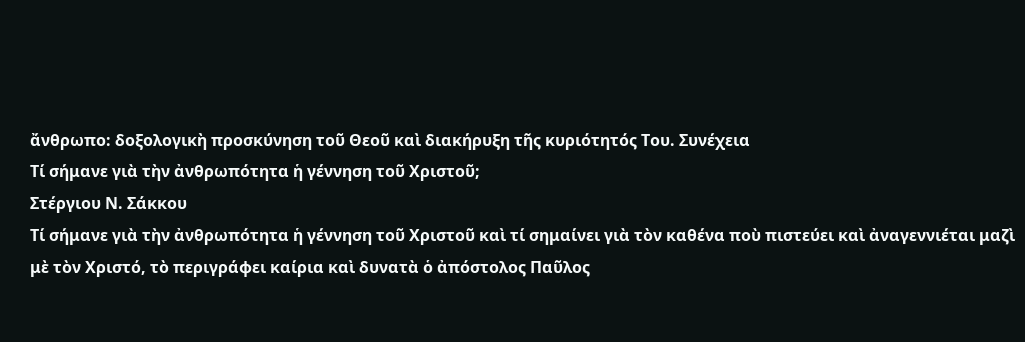ἄνθρωπο: δοξολογικὴ προσκύνηση τοῦ Θεοῦ καὶ διακήρυξη τῆς κυριότητός Του. Συνέχεια
Τί σήμανε γιὰ τὴν ἀνθρωπότητα ἡ γέννηση τοῦ Χριστοῦ;
Στέργιου Ν. Σάκκου
Τί σήμανε γιὰ τὴν ἀνθρωπότητα ἡ γέννηση τοῦ Χριστοῦ καὶ τί σημαίνει γιὰ τὸν καθένα ποὺ πιστεύει καὶ ἀναγεννιέται μαζὶ μὲ τὸν Χριστό, τὸ περιγράφει καίρια καὶ δυνατὰ ὁ ἀπόστολος Παῦλος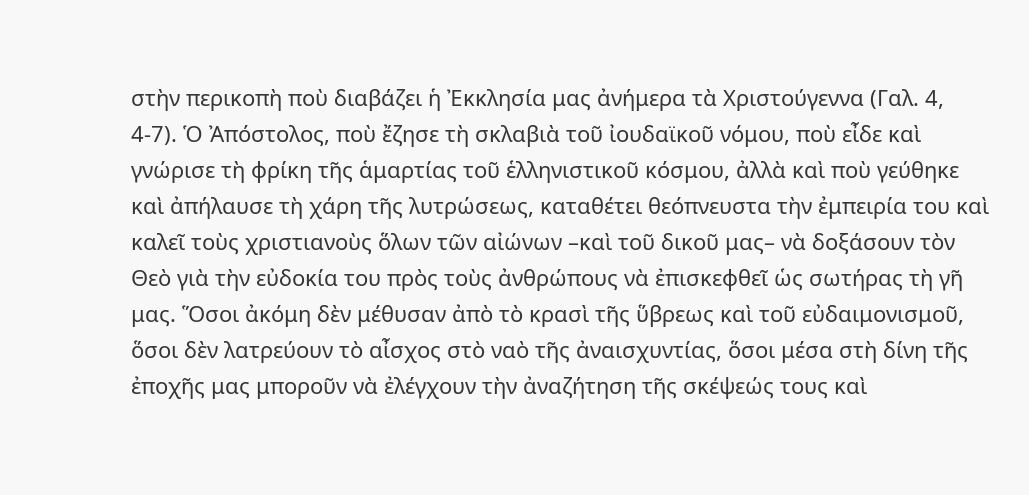στὴν περικοπὴ ποὺ διαβάζει ἡ Ἐκκλησία μας ἀνήμερα τὰ Χριστούγεννα (Γαλ. 4, 4-7). Ὁ Ἀπόστολος, ποὺ ἔζησε τὴ σκλαβιὰ τοῦ ἰουδαϊκοῦ νόμου, ποὺ εἶδε καὶ γνώρισε τὴ φρίκη τῆς ἁμαρτίας τοῦ ἑλληνιστικοῦ κόσμου, ἀλλὰ καὶ ποὺ γεύθηκε καὶ ἀπήλαυσε τὴ χάρη τῆς λυτρώσεως, καταθέτει θεόπνευστα τὴν ἐμπειρία του καὶ καλεῖ τοὺς χριστιανοὺς ὅλων τῶν αἰώνων –καὶ τοῦ δικοῦ μας– νὰ δοξάσουν τὸν Θεὸ γιὰ τὴν εὐδοκία του πρὸς τοὺς ἀνθρώπους νὰ ἐπισκεφθεῖ ὡς σωτήρας τὴ γῆ μας. Ὅσοι ἀκόμη δὲν μέθυσαν ἀπὸ τὸ κρασὶ τῆς ὕβρεως καὶ τοῦ εὐδαιμονισμοῦ, ὅσοι δὲν λατρεύουν τὸ αἶσχος στὸ ναὸ τῆς ἀναισχυντίας, ὅσοι μέσα στὴ δίνη τῆς ἐποχῆς μας μποροῦν νὰ ἐλέγχουν τὴν ἀναζήτηση τῆς σκέψεώς τους καὶ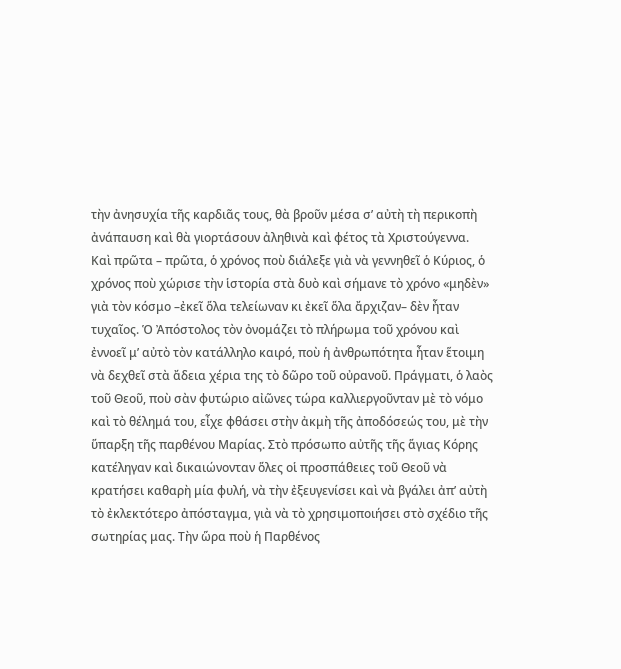τὴν ἀνησυχία τῆς καρδιᾶς τους, θὰ βροῦν μέσα σ’ αὐτὴ τὴ περικοπὴ ἀνάπαυση καὶ θὰ γιορτάσουν ἀληθινὰ καὶ φέτος τὰ Χριστούγεννα.
Καὶ πρῶτα – πρῶτα, ὁ χρόνος ποὺ διάλεξε γιὰ νὰ γεννηθεῖ ὁ Κύριος, ὁ χρόνος ποὺ χώρισε τὴν ἱστορία στὰ δυὸ καὶ σήμανε τὸ χρόνο «μηδὲν» γιὰ τὸν κόσμο –ἐκεῖ ὅλα τελείωναν κι ἐκεῖ ὅλα ἄρχιζαν– δὲν ἦταν τυχαῖος. Ὁ Ἀπόστολος τὸν ὀνομάζει τὸ πλήρωμα τοῦ χρόνου καὶ ἐννοεῖ μ’ αὐτὸ τὸν κατάλληλο καιρό, ποὺ ἡ ἀνθρωπότητα ἦταν ἕτοιμη νὰ δεχθεῖ στὰ ἄδεια χέρια της τὸ δῶρο τοῦ οὐρανοῦ. Πράγματι, ὁ λαὸς τοῦ Θεοῦ, ποὺ σὰν φυτώριο αἰῶνες τώρα καλλιεργοῦνταν μὲ τὸ νόμο καὶ τὸ θέλημά του, εἶχε φθάσει στὴν ἀκμὴ τῆς ἀποδόσεώς του, μὲ τὴν ὕπαρξη τῆς παρθένου Μαρίας. Στὸ πρόσωπο αὐτῆς τῆς ἅγιας Κόρης κατέληγαν καὶ δικαιώνονταν ὅλες οἱ προσπάθειες τοῦ Θεοῦ νὰ κρατήσει καθαρὴ μία φυλή, νὰ τὴν ἐξευγενίσει καὶ νὰ βγάλει ἀπ’ αὐτὴ τὸ ἐκλεκτότερο ἀπόσταγμα, γιὰ νὰ τὸ χρησιμοποιήσει στὸ σχέδιο τῆς σωτηρίας μας. Τὴν ὥρα ποὺ ἡ Παρθένος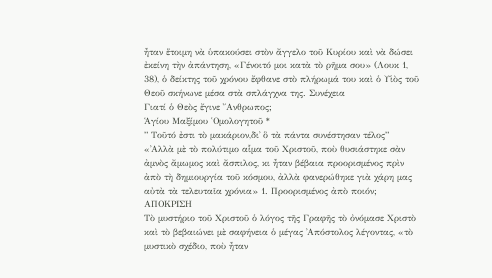ἦταν ἕτοιμη νὰ ὑπακούσει στὸν ἄγγελο τοῦ Κυρίου καὶ νὰ δώσει ἐκείνη τὴν ἀπάντηση, «Γένοιτό μοι κατὰ τὸ ρῆμα σου» (Λουκ 1, 38), ὁ δείκτης τοῦ χρόνου ἔφθανε στὸ πλήρωμά του καὶ ὁ Υἱὸς τοῦ Θεοῦ σκήνωνε μέσα στὰ σπλάγχνα της. Συνέχεια
Γιατί ὁ Θεὸς ἔγινε ῎Ανθρωπος;
Ἁγίου Μαξίμου ῾Ομολογητοῦ *
” Τοῦτό ἐστι τὸ μακάριον,δι᾿ ὃ τὰ πάντα συνέστησαν τέλος”
«᾿Αλλὰ μὲ τὸ πολύτιμο αἷμα τοῦ Χριστοῦ, ποὺ θυσιάστηκε σὰν ἀμνὸς ἄμωμος καὶ ἄσπιλος, κι ἦταν βέβαια προορισμένος πρὶν ἀπὸ τὴ δημιουργία τοῦ κόσμου, ἀλλὰ φανερώθηκε γιὰ χάρη μας αὐτὰ τὰ τελευταῖα χρόνια» 1. Προορισμένος ἀπὸ ποιόν;
ΑΠΟΚΡΙΣΗ
Τὸ μυστήριο τοῦ Χριστοῦ ὁ λόγος τῆς Γραφῆς τὸ ὀνόμασε Χριστὸ καὶ τὸ βεβαιώνει μὲ σαφήνεια ὁ μέγας ᾿Απόστολος λέγοντας, «τὸ μυστικὸ σχέδιο, ποὺ ἦταν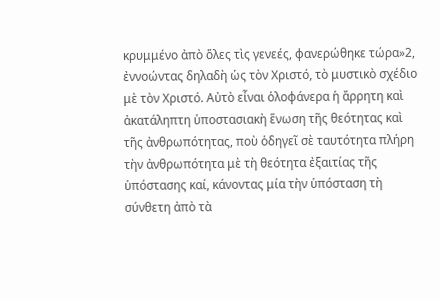κρυμμένο ἀπὸ ὅλες τὶς γενεές, φανερώθηκε τώρα»2, ἐννοώντας δηλαδὴ ὡς τὸν Χριστό, τὸ μυστικὸ σχέδιο μὲ τὸν Χριστό. Αὐτὸ εἶναι ὁλοφάνερα ἡ ἄρρητη καὶ ἀκατάληπτη ὑποστασιακὴ ἕνωση τῆς θεότητας καὶ τῆς ἀνθρωπότητας, ποὺ ὁδηγεῖ σὲ ταυτότητα πλήρη τὴν ἀνθρωπότητα μὲ τὴ θεότητα ἐξαιτίας τῆς ὑπόστασης καί, κάνοντας μία τὴν ὑπόσταση τὴ σύνθετη ἀπὸ τὰ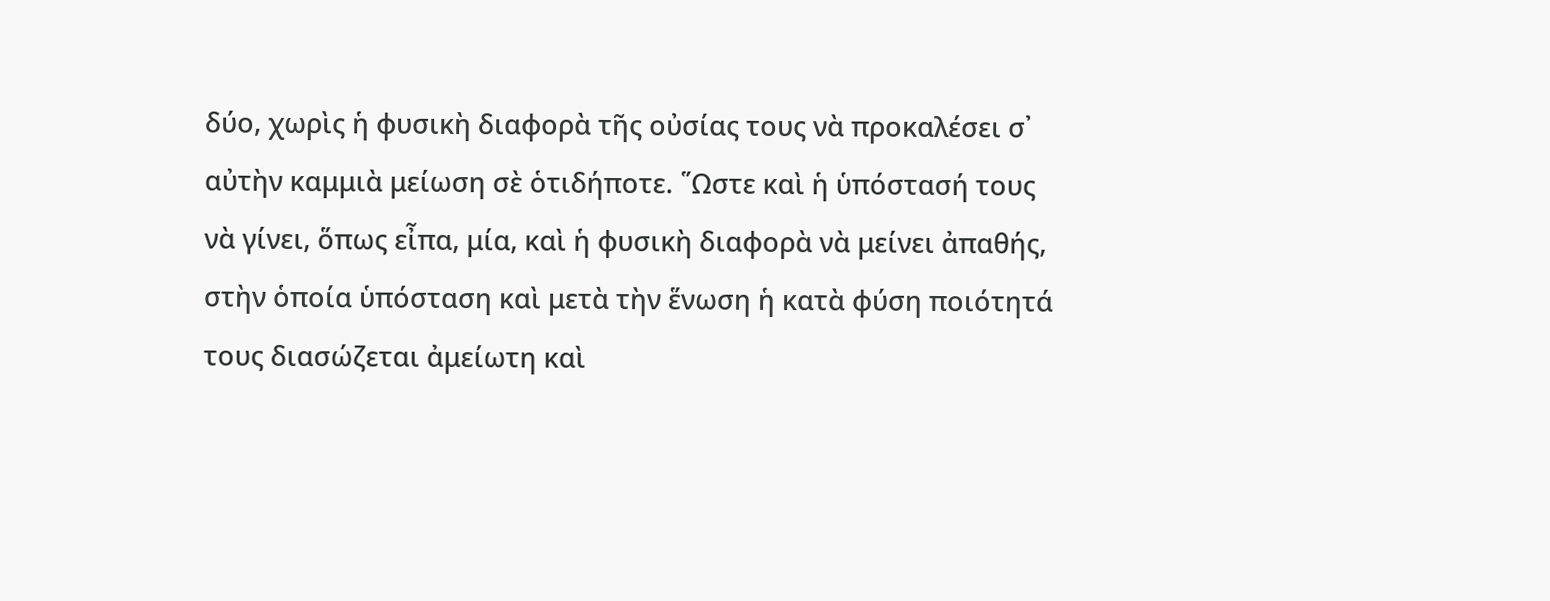δύο, χωρὶς ἡ φυσικὴ διαφορὰ τῆς οὐσίας τους νὰ προκαλέσει σ᾿ αὐτὴν καμμιὰ μείωση σὲ ὁτιδήποτε. ῞Ωστε καὶ ἡ ὑπόστασή τους νὰ γίνει, ὅπως εἶπα, μία, καὶ ἡ φυσικὴ διαφορὰ νὰ μείνει ἀπαθής, στὴν ὁποία ὑπόσταση καὶ μετὰ τὴν ἕνωση ἡ κατὰ φύση ποιότητά τους διασώζεται ἀμείωτη καὶ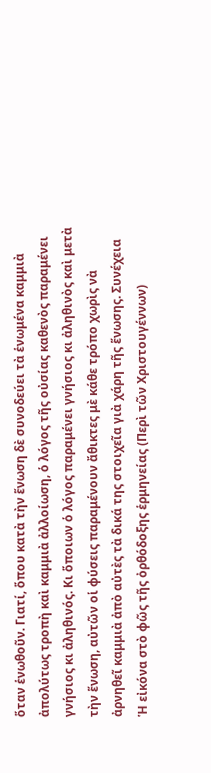ὅταν ἑνωθοῦν. Γιατί, ὅπου κατὰ τὴν ἕνωση δὲ συνοδεύει τὰ ἑνωμένα καμμιὰ ἀπολύτως τροπὴ καὶ καμμιὰ ἀλλοίωση, ὁ λόγος τῆς οὐσίας καθενὸς παραμένει γνήσιος κι ἀληθινός. Κι ὅποιων ὁ λόγος παραμένει γνήσιος κι ἀληθινὸς καὶ μετὰ τὴν ἕνωση, αὐτῶν οἱ φύσεις παραμένουν ἄθικτες μὲ κάθε τρόπο χωρὶς νὰ ἀρνηθεῖ καμμιὰ ἀπὸ αὐτὲς τὰ δικά της στοιχεῖα γιὰ χάρη τῆς ἕνωσης. Συνέχεια
Ἡ εἰκόνα στὸ φῶς τῆς ὀρθόδοξης ἑρμηνείας (Περὶ τῶν Χριστουγέννων)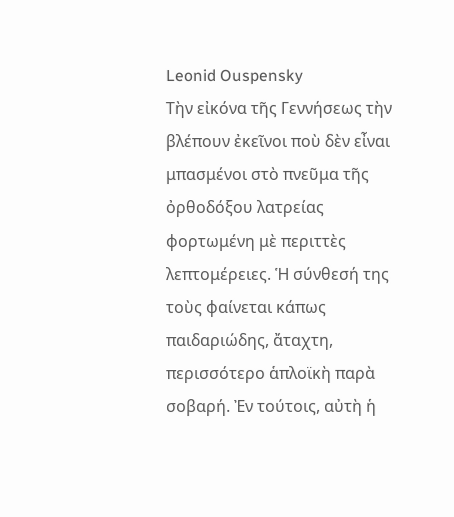Leonid Ouspensky
Τὴν εἰκόνα τῆς Γεννήσεως τὴν βλέπουν ἐκεῖνοι ποὺ δὲν εἶναι μπασμένοι στὸ πνεῦμα τῆς ὀρθοδόξου λατρείας φορτωμένη μὲ περιττὲς λεπτομέρειες. Ἡ σύνθεσή της τοὺς φαίνεται κάπως παιδαριώδης, ἄταχτη, περισσότερο ἁπλοϊκὴ παρὰ σοβαρή. Ἐν τούτοις, αὐτὴ ἡ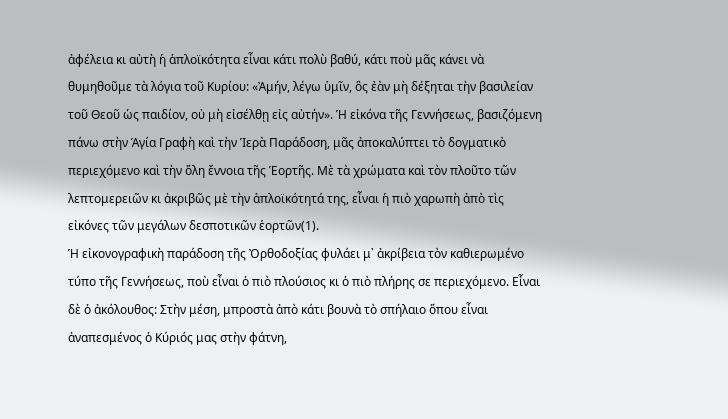ἀφέλεια κι αὐτὴ ἡ ἁπλοϊκότητα εἶναι κάτι πολὺ βαθύ, κάτι ποὺ μᾶς κάνει νὰ θυμηθοῦμε τὰ λόγια τοῦ Κυρίου: «Ἀμήν, λέγω ὑμῖν, ὃς ἐὰν μὴ δέξηται τὴν βασιλείαν τοῦ Θεοῦ ὡς παιδίον, οὐ μὴ εἰσέλθῃ εἰς αὐτήν». Ἡ εἰκόνα τῆς Γεννήσεως, βασιζόμενη πάνω στὴν Ἁγία Γραφὴ καὶ τὴν Ἱερὰ Παράδοση, μᾶς ἀποκαλύπτει τὸ δογματικὸ περιεχόμενο καὶ τὴν ὅλη ἔννοια τῆς Ἑορτῆς. Μὲ τὰ χρώματα καὶ τὸν πλοῦτο τῶν λεπτομερειῶν κι ἀκριβῶς μὲ τὴν ἁπλοϊκότητά της, εἶναι ἡ πιὸ χαρωπὴ ἀπὸ τὶς εἰκόνες τῶν μεγάλων δεσποτικῶν ἑορτῶν(1).
Ἡ εἰκονογραφικὴ παράδοση τῆς Ὀρθοδοξίας φυλάει μ᾿ ἀκρίβεια τὸν καθιερωμένο τύπο τῆς Γεννήσεως, ποὺ εἶναι ὁ πιὸ πλούσιος κι ὁ πιὸ πλήρης σε περιεχόμενο. Εἶναι δὲ ὁ ἀκόλουθος: Στὴν μέση, μπροστὰ ἀπὸ κάτι βουνὰ τὸ σπήλαιο ὅπου εἶναι ἀναπεσμένος ὁ Κύριός μας στὴν φάτνη,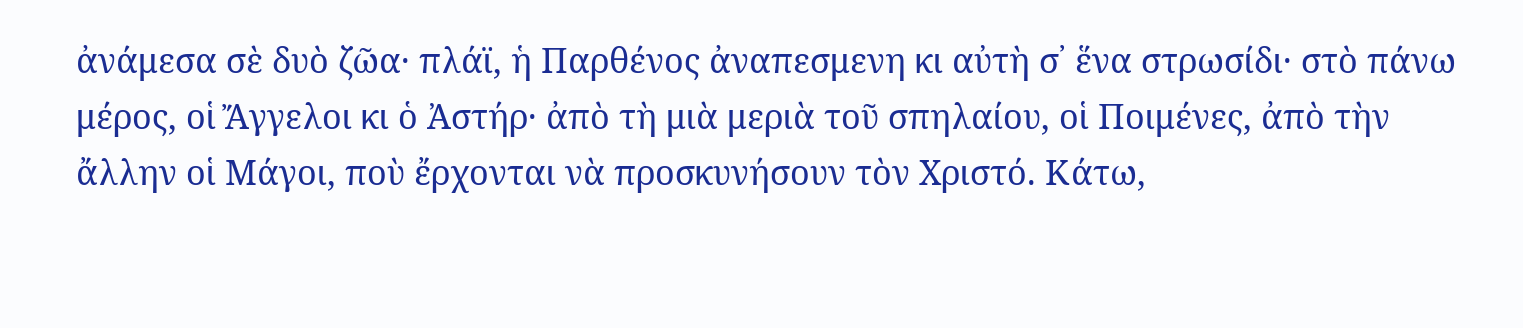ἀνάμεσα σὲ δυὸ ζῶα· πλάϊ, ἡ Παρθένος ἀναπεσμενη κι αὐτὴ σ᾿ ἕνα στρωσίδι· στὸ πάνω μέρος, οἱ Ἄγγελοι κι ὁ Ἀστήρ· ἀπὸ τὴ μιὰ μεριὰ τοῦ σπηλαίου, οἱ Ποιμένες, ἀπὸ τὴν ἄλλην οἱ Μάγοι, ποὺ ἔρχονται νὰ προσκυνήσουν τὸν Χριστό. Κάτω,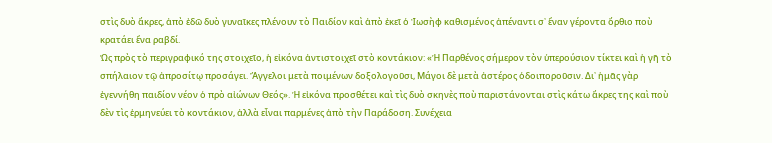στὶς δυὸ ἄκρες, ἀπὸ ἐδῶ δυὸ γυναῖκες πλένουν τὸ Παιδίον καὶ ἀπὸ ἐκεῖ ὁ Ἰωσὴφ καθισμένος ἀπέναντι σ᾿ ἕναν γέροντα ὄρθιο ποὺ κρατάει ἕνα ραβδί.
Ὡς πρὸς τὸ περιγραφικό της στοιχεῖο, ἡ εἰκόνα ἀντιστοιχεῖ στὸ κοντάκιον: «Ἡ Παρθένος σήμερον τὸν ὑπερούσιον τίκτει καὶ ἡ γῆ τὸ σπήλαιον τῷ ἀπροσίτῳ προσάγει. Ἄγγελοι μετὰ ποιμένων δοξολογοῦσι, Μάγοι δὲ μετὰ ἀστέρος ὁδοιποροῦσιν. Δι᾿ ἡμᾶς γὰρ ἐγεννήθη παιδίον νέον ὁ πρὸ αἰώνων Θεός». Ἡ εἰκόνα προσθέτει καὶ τὶς δυὸ σκηνὲς ποὺ παριστάνονται στὶς κάτω ἄκρες της καὶ ποὺ δὲν τὶς ἑρμηνεύει τὸ κοντάκιον, ἀλλὰ εἶναι παρμένες ἀπὸ τὴν Παράδοση. Συνέχεια